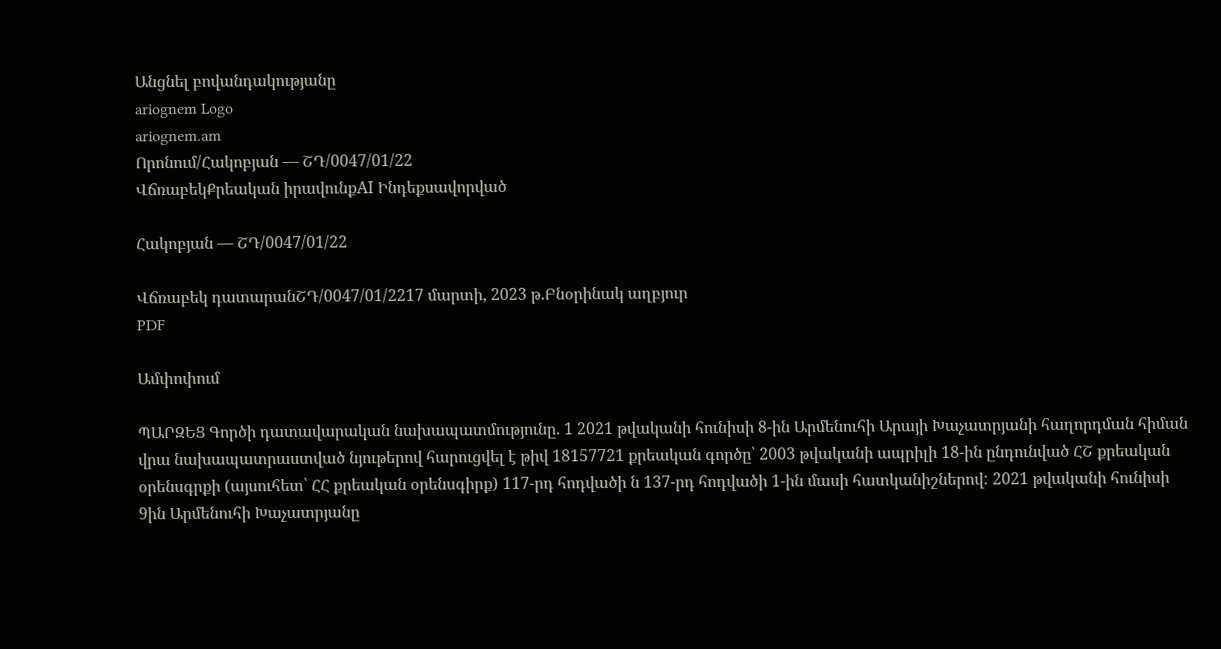Անցնել բովանդակությանը
ariognem Logo
ariognem.am
Որոնում/Հակոբյան — ՇԴ/0047/01/22
ՎճռաբեկՔրեական իրավունքAI Ինդեքսավորված

Հակոբյան — ՇԴ/0047/01/22

Վճռաբեկ դատարանՇԴ/0047/01/2217 մարտի, 2023 թ.Բնօրինակ աղբյուր
PDF

Ամփոփում

ՊԱՐԶԵՑ Գործի դատավարական նախապատմությունը. 1 2021 թվականի հունիսի 8-ին Արմենուհի Արայի Խաչատրյանի հաղորդման հիման վրա նախապատրաստված նյութերով հարուցվել է թիվ 18157721 քրեական գործը՝ 2003 թվականի ապրիլի 18-ին ընդունված ՀՇ քրեական օրենսգրքի (այսուհետ՝ ՀՀ քրեական օրենսգիրք) 117-րդ հոդվածի ն 137-րդ հոդվածի 1-ին մասի հատկանիշներով: 2021 թվականի հունիսի 9ին Արմենուհի Խաչատրյանը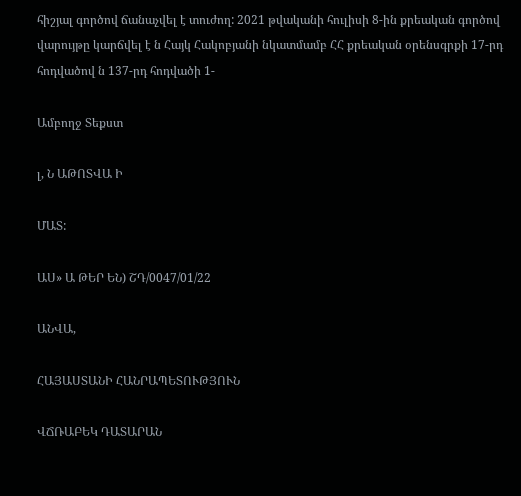հիշյալ գործով ճանաչվել է տուժող: 2021 թվականի հուլիսի 8-ին քրեական գործով վարույթը կարճվել է ն Հայկ Հակոբյանի նկատմամբ ՀՀ քրեական օրենսգրքի 17-րդ հոդվածով ն 137-րդ հոդվածի 1-

Ամբողջ Տեքստ

լ, Ն ԱԹՈՏՎԱ Ի

ՄԱՏ:

ԱՍ» Ա ԹԵՐ ԵՆ) ՇԴ/0047/01/22

ԱՆՎԱ,

ՀԱՅԱՍՏԱՆԻ ՀԱՆՐԱՊԵՏՈՒԹՅՈՒՆ

ՎՃՌԱԲԵԿ ԴԱՏԱՐԱՆ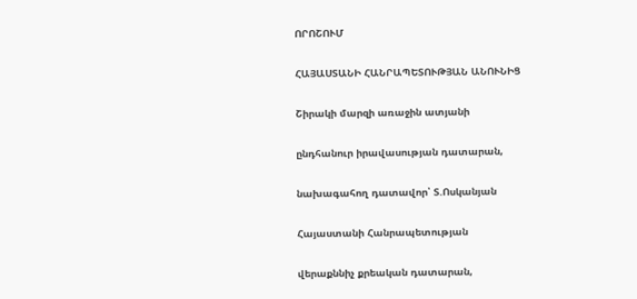ՈՐՈՇՈՒՄ

ՀԱՅԱՍՏԱՆԻ ՀԱՆՐԱՊԵՏՈՒԹՅԱՆ ԱՆՈՒՆԻՑ

Շիրակի մարզի առաջին ատյանի

ընդհանուր իրավասության դատարան,

նախագահող դատավոր՝ Տ.Ոսկանյան

Հայաստանի Հանրապետության

վերաքննիչ քրեական դատարան,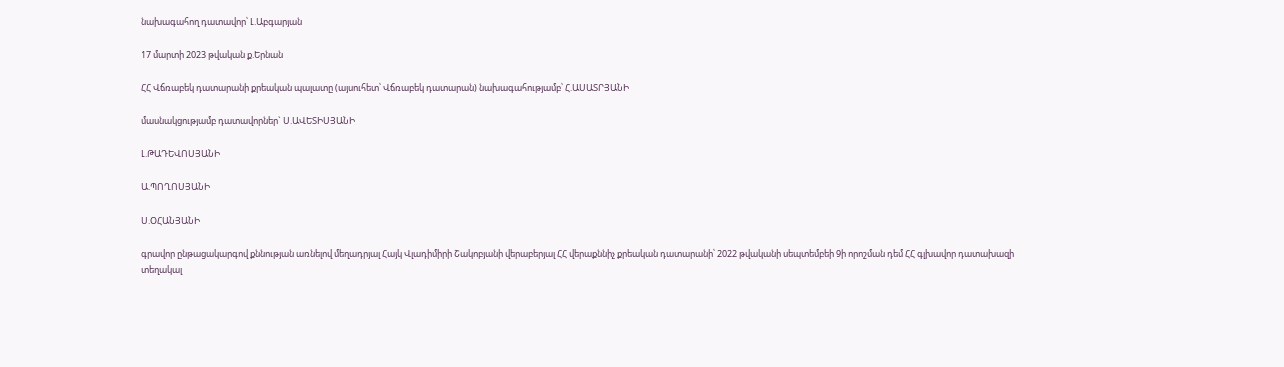նախագահող դատավոր՝ Լ.Աբգարյան

17 մարտի 2023 թվական ք.Երնան

ՀՀ Վճռաբեկ դատարանի քրեական պալատը (այսուհետ՝ Վճռաբեկ դատարան) նախագահությամբ՝ Հ.ԱՍԱՏՐՅԱՆԻ

մասնակցությամբ դատավորներ` Ս.ԱՎԵՏԻՍՅԱՆԻ

Լ.ԹԱԴԵՎՈՍՅԱՆԻ

Ա.ՊՈՂՈՍՅԱՆԻ

Ս.ՕՀԱՆՅԱՆԻ

գրավոր ընթացակարգով քննության առնելով մեղադրյալ Հայկ Վլադիմիրի Շակոբյանի վերաբերյալ ՀՀ վերաքննիչ քրեական դատարանի՝ 2022 թվականի սեպտեմբեի 9ի որոշման դեմ ՀՀ գլխավոր դատախազի տեղակալ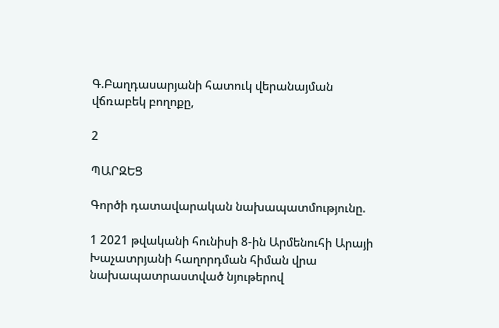Գ.Բաղդասարյանի հատուկ վերանայման վճռաբեկ բողոքը,

2

ՊԱՐԶԵՑ

Գործի դատավարական նախապատմությունը.

1 2021 թվականի հունիսի 8-ին Արմենուհի Արայի Խաչատրյանի հաղորդման հիման վրա նախապատրաստված նյութերով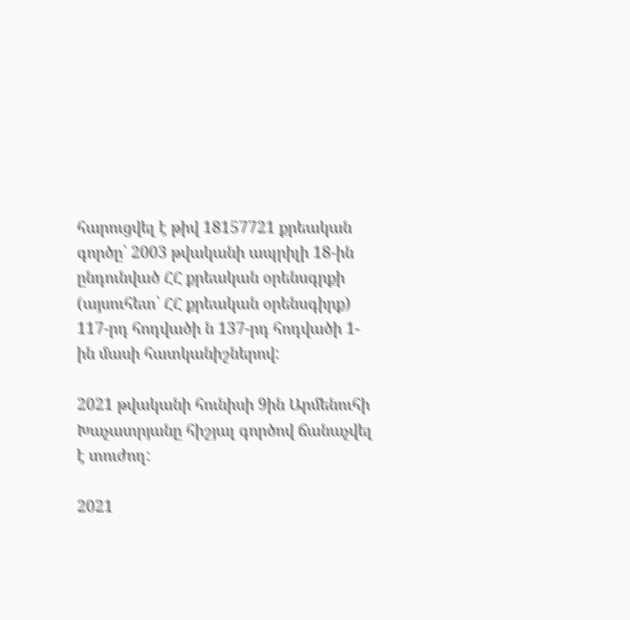հարուցվել է թիվ 18157721 քրեական գործը՝ 2003 թվականի ապրիլի 18-ին ընդունված ՀՀ քրեական օրենսգրքի (այսուհետ՝ ՀՀ քրեական օրենսգիրք) 117-րդ հոդվածի ն 137-րդ հոդվածի 1-ին մասի հատկանիշներով:

2021 թվականի հունիսի 9ին Արմենուհի Խաչատրյանը հիշյալ գործով ճանաչվել է տուժող:

2021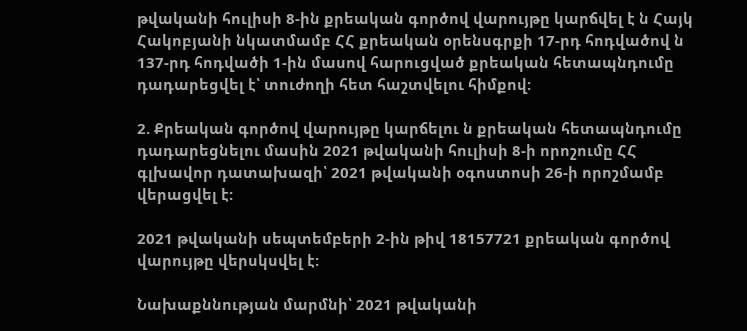թվականի հուլիսի 8-ին քրեական գործով վարույթը կարճվել է ն Հայկ Հակոբյանի նկատմամբ ՀՀ քրեական օրենսգրքի 17-րդ հոդվածով ն 137-րդ հոդվածի 1-ին մասով հարուցված քրեական հետապնդումը դադարեցվել է՝ տուժողի հետ հաշտվելու հիմքով:

2. Քրեական գործով վարույթը կարճելու ն քրեական հետապնդումը դադարեցնելու մասին 2021 թվականի հուլիսի 8-ի որոշումը ՀՀ գլխավոր դատախազի՝ 2021 թվականի օգոստոսի 26-ի որոշմամբ վերացվել է:

2021 թվականի սեպտեմբերի 2-ին թիվ 18157721 քրեական գործով վարույթը վերսկսվել է:

Նախաքննության մարմնի՝ 2021 թվականի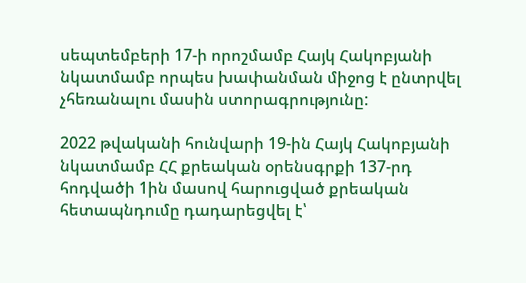սեպտեմբերի 17-ի որոշմամբ Հայկ Հակոբյանի նկատմամբ որպես խափանման միջոց է ընտրվել չհեռանալու մասին ստորագրությունը:

2022 թվականի հունվարի 19-ին Հայկ Հակոբյանի նկատմամբ ՀՀ քրեական օրենսգրքի 137-րդ հոդվածի 1ին մասով հարուցված քրեական հետապնդումը դադարեցվել է՝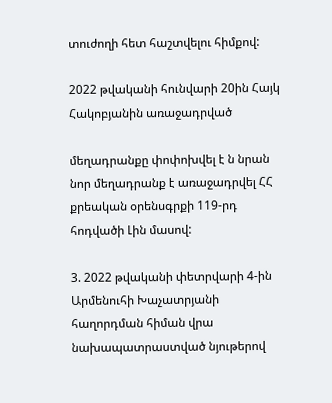տուժողի հետ հաշտվելու հիմքով:

2022 թվականի հունվարի 20ին Հայկ Հակոբյանին առաջադրված

մեղադրանքը փոփոխվել է ն նրան նոր մեղադրանք է առաջադրվել ՀՀ քրեական օրենսգրքի 119-րդ հոդվածի Լին մասով:

3. 2022 թվականի փետրվարի 4-ին Արմենուհի Խաչատրյանի հաղորդման հիման վրա նախապատրաստված նյութերով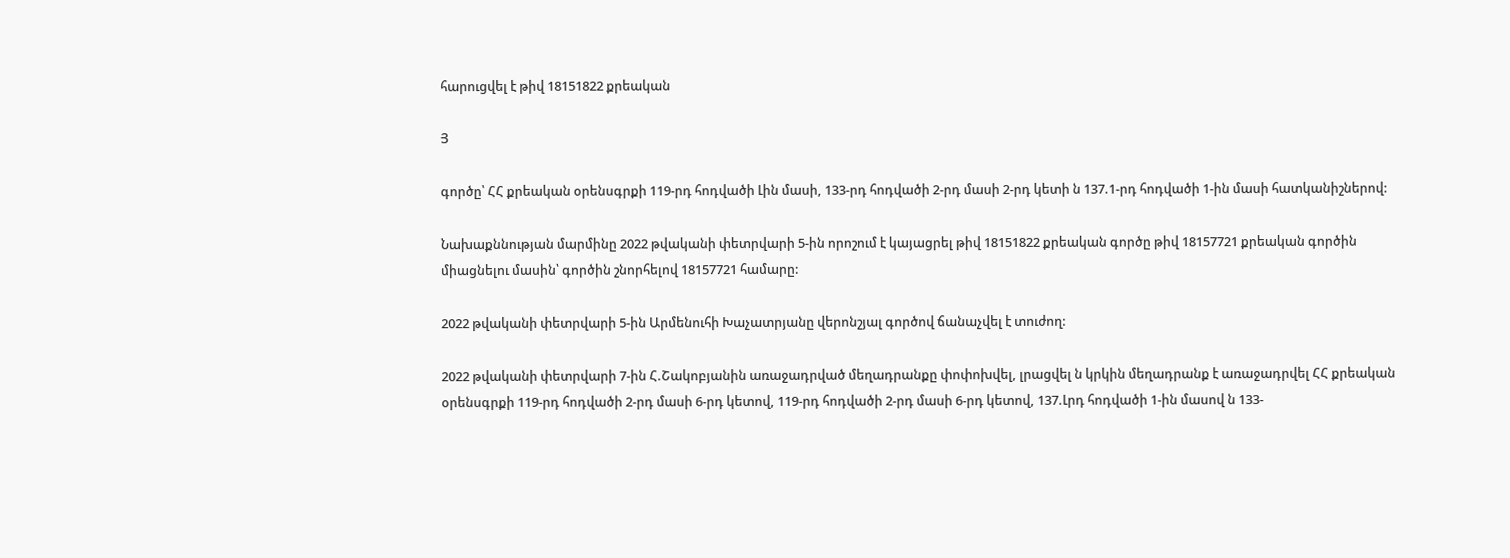հարուցվել է թիվ 18151822 քրեական

Յ

գործը՝ ՀՀ քրեական օրենսգրքի 119-րդ հոդվածի Լին մասի, 133-րդ հոդվածի 2-րդ մասի 2-րդ կետի ն 137.1-րդ հոդվածի 1-ին մասի հատկանիշներով:

Նախաքննության մարմինը 2022 թվականի փետրվարի 5-ին որոշում է կայացրել թիվ 18151822 քրեական գործը թիվ 18157721 քրեական գործին միացնելու մասին՝ գործին շնորհելով 18157721 համարը:

2022 թվականի փետրվարի 5-ին Արմենուհի Խաչատրյանը վերոնշյալ գործով ճանաչվել է տուժող:

2022 թվականի փետրվարի 7-ին Հ.Շակոբյանին առաջադրված մեղադրանքը փոփոխվել, լրացվել ն կրկին մեղադրանք է առաջադրվել ՀՀ քրեական օրենսգրքի 119-րդ հոդվածի 2-րդ մասի 6-րդ կետով, 119-րդ հոդվածի 2-րդ մասի 6-րդ կետով, 137.Լրդ հոդվածի 1-ին մասով ն 133-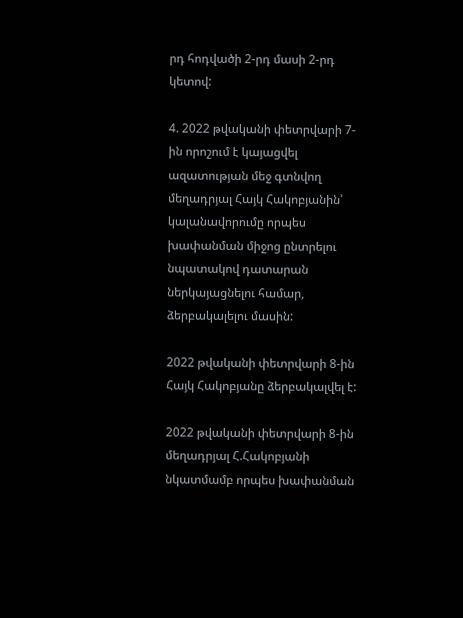րդ հոդվածի 2-րդ մասի 2-րդ կետով:

4. 2022 թվականի փետրվարի 7-ին որոշում է կայացվել ազատության մեջ գտնվող մեղադրյալ Հայկ Հակոբյանին՝ կալանավորումը որպես խափանման միջոց ընտրելու նպատակով դատարան ներկայացնելու համար, ձերբակալելու մասին:

2022 թվականի փետրվարի 8-ին Հայկ Հակոբյանը ձերբակալվել է:

2022 թվականի փետրվարի 8-ին մեղադրյալ Հ.Հակոբյանի նկատմամբ որպես խափանման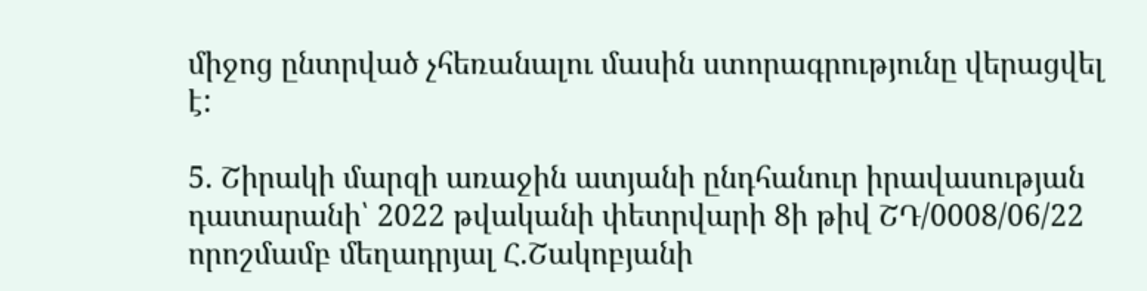միջոց ընտրված չհեռանալու մասին ստորագրությունը վերացվել է:

5. Շիրակի մարզի առաջին ատյանի ընդհանուր իրավասության դատարանի՝ 2022 թվականի փետրվարի 8ի թիվ ՇԴ/0008/06/22 որոշմամբ մեղադրյալ Հ.Շակոբյանի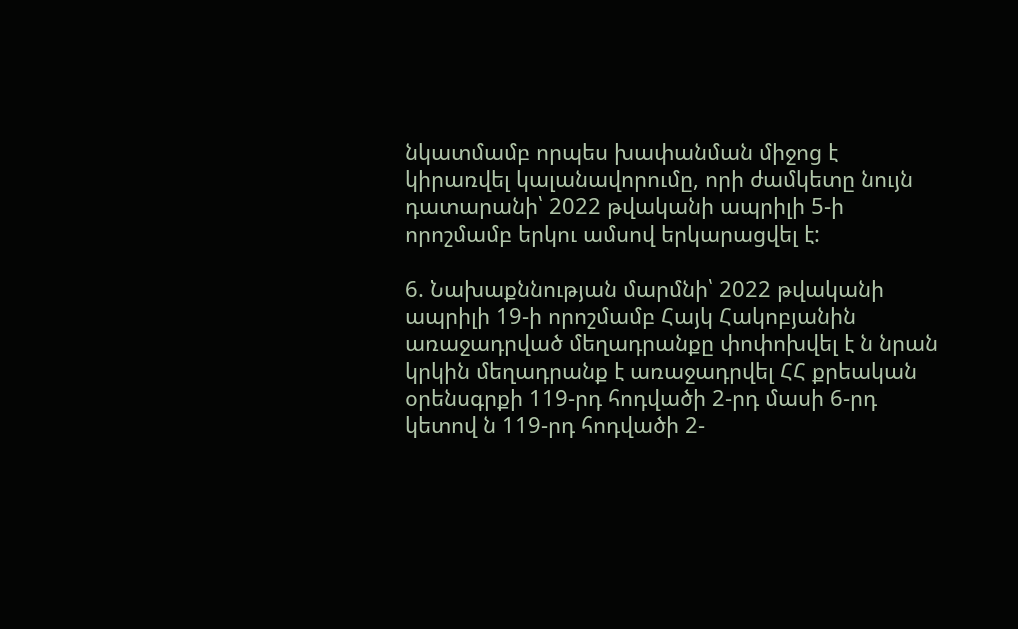նկատմամբ որպես խափանման միջոց է կիրառվել կալանավորումը, որի ժամկետը նույն դատարանի՝ 2022 թվականի ապրիլի 5-ի որոշմամբ երկու ամսով երկարացվել է:

6. Նախաքննության մարմնի՝ 2022 թվականի ապրիլի 19-ի որոշմամբ Հայկ Հակոբյանին առաջադրված մեղադրանքը փոփոխվել է ն նրան կրկին մեղադրանք է առաջադրվել ՀՀ քրեական օրենսգրքի 119-րդ հոդվածի 2-րդ մասի 6-րդ կետով ն 119-րդ հոդվածի 2-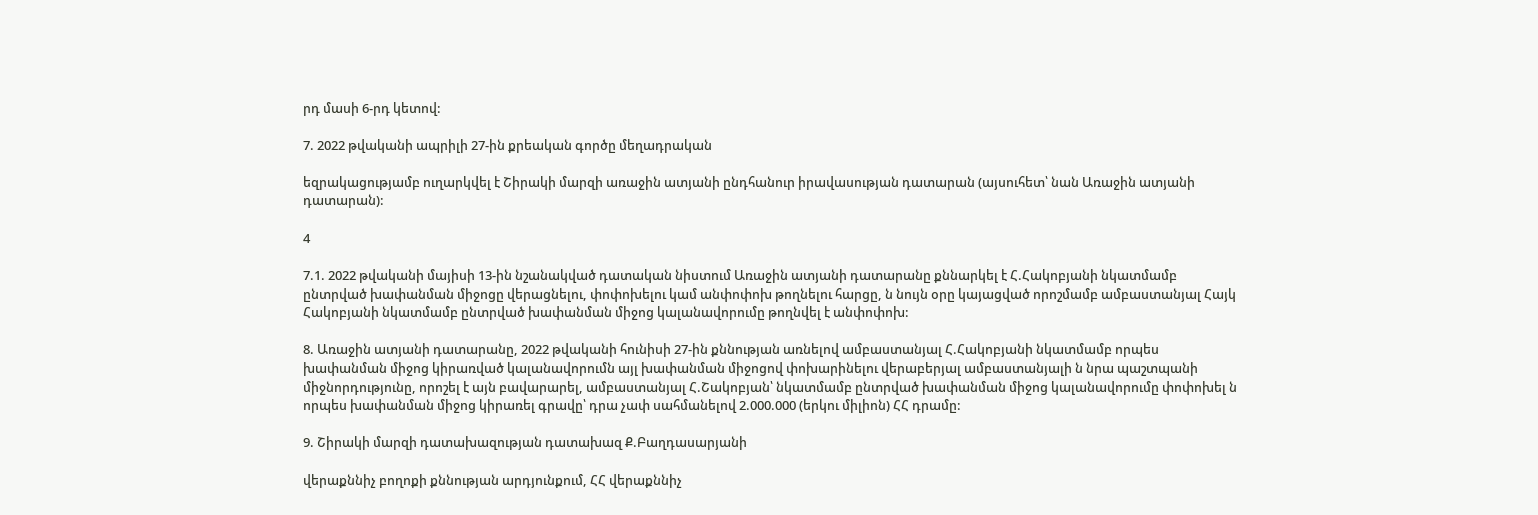րդ մասի 6-րդ կետով:

7. 2022 թվականի ապրիլի 27-ին քրեական գործը մեղադրական

եզրակացությամբ ուղարկվել է Շիրակի մարզի առաջին ատյանի ընդհանուր իրավասության դատարան (այսուհետ՝ նան Առաջին ատյանի դատարան):

4

7.1. 2022 թվականի մայիսի 13-ին նշանակված դատական նիստում Առաջին ատյանի դատարանը քննարկել է Հ.Հակոբյանի նկատմամբ ընտրված խափանման միջոցը վերացնելու, փոփոխելու կամ անփոփոխ թողնելու հարցը, ն նույն օրը կայացված որոշմամբ ամբաստանյալ Հայկ Հակոբյանի նկատմամբ ընտրված խափանման միջոց կալանավորումը թողնվել է անփոփոխ:

8. Առաջին ատյանի դատարանը, 2022 թվականի հունիսի 27-ին քննության առնելով ամբաստանյալ Հ.Հակոբյանի նկատմամբ որպես խափանման միջոց կիրառված կալանավորումն այլ խափանման միջոցով փոխարինելու վերաբերյալ ամբաստանյալի ն նրա պաշտպանի միջնորդությունը, որոշել է այն բավարարել, ամբաստանյալ Հ.Շակոբյան՝ նկատմամբ ընտրված խափանման միջոց կալանավորումը փոփոխել ն որպես խափանման միջոց կիրառել գրավը՝ դրա չափ սահմանելով 2.000.000 (երկու միլիոն) ՀՀ դրամը:

9. Շիրակի մարզի դատախազության դատախազ Ք.Բաղդասարյանի

վերաքննիչ բողոքի քննության արդյունքում, ՀՀ վերաքննիչ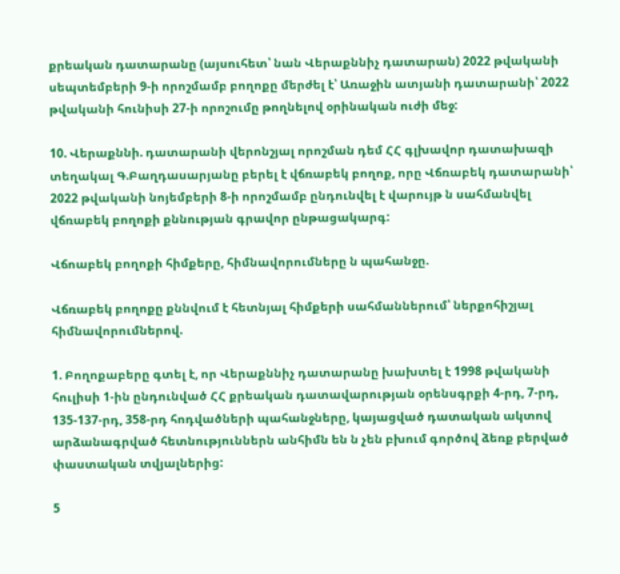քրեական դատարանը (այսուհետ՝ նան Վերաքննիչ դատարան) 2022 թվականի սեպտեմբերի 9-ի որոշմամբ բողոքը մերժել է՝ Առաջին ատյանի դատարանի՝ 2022 թվականի հունիսի 27-ի որոշումը թողնելով օրինական ուժի մեջ:

10. Վերաքննի. դատարանի վերոնշյալ որոշման դեմ ՀՀ գլխավոր դատախազի տեղակալ Գ.Բաղդասարյանը բերել է վճռաբեկ բողոք, որը Վճռաբեկ դատարանի՝ 2022 թվականի նոյեմբերի 8-ի որոշմամբ ընդունվել է վարույթ ն սահմանվել վճռաբեկ բողոքի քննության գրավոր ընթացակարգ:

Վճոաբեկ բողոքի հիմքերը, հիմնավորումները ն պահանջը.

Վճռաբեկ բողոքը քննվում է հետնյալ հիմքերի սահմաններում՝ ներքոհիշյալ հիմնավորումներով.

1. Բողոքաբերը գտել է, որ Վերաքննիչ դատարանը խախտել է 1998 թվականի հուլիսի 1-ին ընդունված ՀՀ քրեական դատավարության օրենսգրքի 4-րդ, 7-րդ, 135-137-րդ, 358-րդ հոդվածների պահանջները, կայացված դատական ակտով արձանագրված հետնություններն անհիմն են ն չեն բխում գործով ձեռք բերված փաստական տվյալներից:

5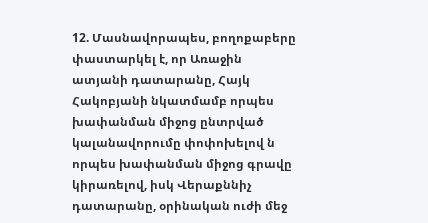12. Մասնավորապես, բողոքաբերը փաստարկել է, որ Առաջին ատյանի դատարանը, Հայկ Հակոբյանի նկատմամբ որպես խափանման միջոց ընտրված կալանավորումը փոփոխելով ն որպես խափանման միջոց գրավը կիրառելով, իսկ Վերաքննիչ դատարանը, օրինական ուժի մեջ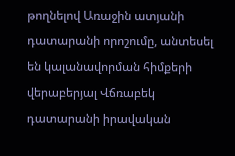թողնելով Առաջին ատյանի դատարանի որոշումը, անտեսել են կալանավորման հիմքերի վերաբերյալ Վճռաբեկ դատարանի իրավական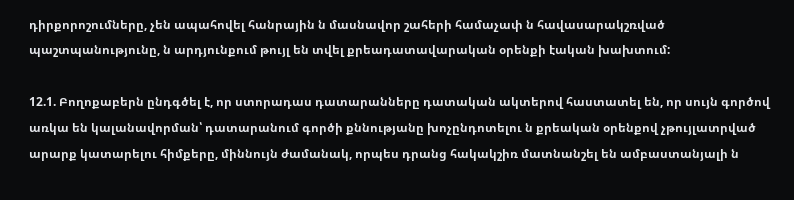դիրքորոշումները, չեն ապահովել հանրային ն մասնավոր շահերի համաչափ ն հավասարակշռված պաշտպանությունը, ն արդյունքում թույլ են տվել քրեադատավարական օրենքի էական խախտում:

12.1. Բողոքաբերն ընդգծել է, որ ստորադաս դատարանները դատական ակտերով հաստատել են, որ սույն գործով առկա են կալանավորման՝ դատարանում գործի քննությանը խոչընդոտելու ն քրեական օրենքով չթույլատրված արարք կատարելու հիմքերը, միննույն ժամանակ, որպես դրանց հակակշիռ մատնանշել են ամբաստանյալի ն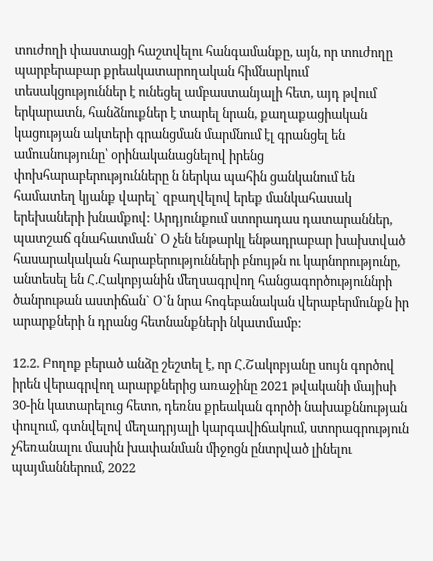տուժողի փաստացի հաշտվելու հանգամանքը, այն, որ տուժողը պարբերաբար քրեակատարողական հիմնարկում տեսակցություններ է ունեցել ամբաստանյալի հետ, այդ թվում երկարատն, հանձնուքներ է տարել նրան, քաղաքացիական կացության ակտերի գրանցման մարմնում էլ գրանցել են ամուսնությունը՝ օրինականացնելով իրենց փոխհարաբերությունները ն ներկա պահին ցանկանում են համատեղ կյանք վարել` զբաղվելով երեք մանկահասակ երեխաների խնամքով: Արդյունքում ստորադաս դատարաններ, պատշաճ գնահատման` Օ չեն ենթարկլ ենթադրաբար խախտված հասարակական հարաբերությունների բնույթն ու կարնորությունը, անտեսել են Հ.Հակոբյանին մեղսագրվող հանցագործություննրի ծանրութան աստիճան` Օ`ն նրա հոգեբանական վերաբերմունքն իր արարքների ն դրանց հետնանքների նկատմամբ:

12.2. Բողոք բերած անձը շեշտել է, որ Հ.Շակոբյանը սույն գործով իրեն վերագրվող արարքներից առաջինը 2021 թվականի մայիսի 30-ին կատարելուց հետո, դեռնս քրեական գործի նախաքննության փուլում, գտնվելով մեղադրյալի կարգավիճակում, ստորագրություն չհեռանալու մասին խափանման միջոցն ընտրված լինելու պայմաններում, 2022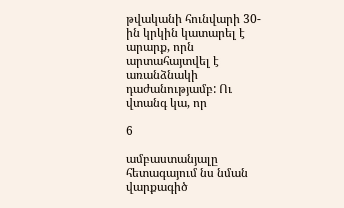թվականի հունվարի 30-ին կրկին կատարել է արարք, որն արտահայտվել է առանձնակի դաժանությամբ: Ու վտանգ կա, որ

6

ամբաստանյալը հետագայում նս նման վարքագիծ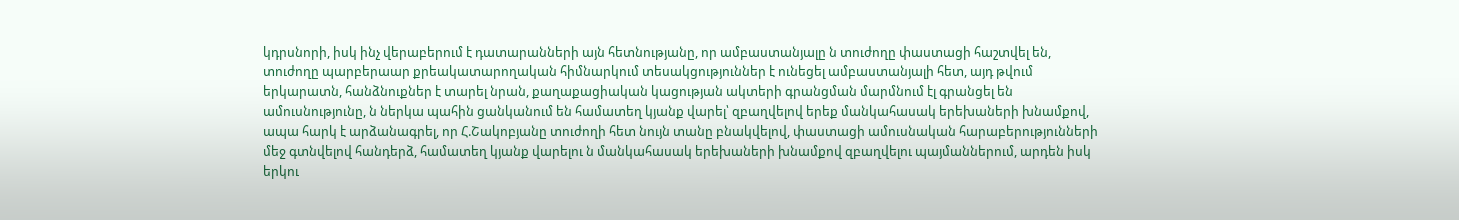կդրսնորի, իսկ ինչ վերաբերում է դատարանների այն հետնությանը, որ ամբաստանյալը ն տուժողը փաստացի հաշտվել են, տուժողը պարբերաար քրեակատարողական հիմնարկում տեսակցություններ է ունեցել ամբաստանյալի հետ, այդ թվում երկարատն, հանձնուքներ է տարել նրան, քաղաքացիական կացության ակտերի գրանցման մարմնում էլ գրանցել են ամուսնությունը, ն ներկա պահին ցանկանում են համատեղ կյանք վարել՝ զբաղվելով երեք մանկահասակ երեխաների խնամքով, ապա հարկ է արձանագրել, որ Հ.Շակոբյանը տուժողի հետ նույն տանը բնակվելով, փաստացի ամուսնական հարաբերությունների մեջ գտնվելով հանդերձ, համատեղ կյանք վարելու ն մանկահասակ երեխաների խնամքով զբաղվելու պայմաններում, արդեն իսկ երկու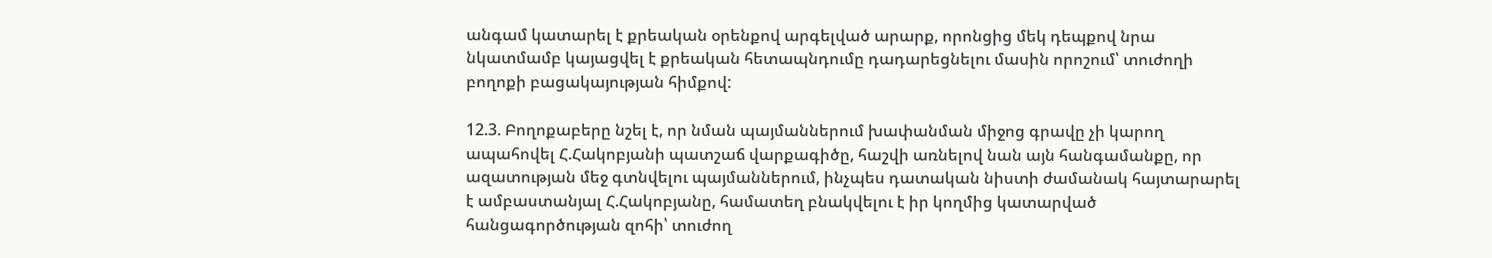անգամ կատարել է քրեական օրենքով արգելված արարք, որոնցից մեկ դեպքով նրա նկատմամբ կայացվել է քրեական հետապնդումը դադարեցնելու մասին որոշում՝ տուժողի բողոքի բացակայության հիմքով:

12.3. Բողոքաբերը նշել է, որ նման պայմաններում խափանման միջոց գրավը չի կարող ապահովել Հ.Հակոբյանի պատշաճ վարքագիծը, հաշվի առնելով նան այն հանգամանքը, որ ազատության մեջ գտնվելու պայմաններում, ինչպես դատական նիստի ժամանակ հայտարարել է ամբաստանյալ Հ.Հակոբյանը, համատեղ բնակվելու է իր կողմից կատարված հանցագործության զոհի՝ տուժող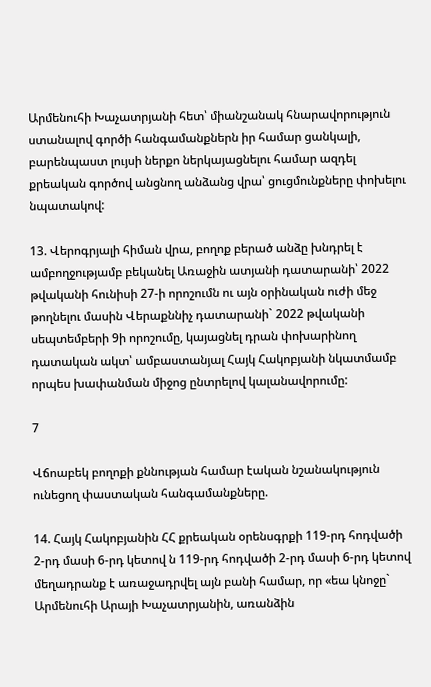Արմենուհի Խաչատրյանի հետ՝ միանշանակ հնարավորություն ստանալով գործի հանգամանքներն իր համար ցանկալի, բարենպաստ լույսի ներքո ներկայացնելու համար ազդել քրեական գործով անցնող անձանց վրա՝ ցուցմունքները փոխելու նպատակով:

13. Վերոգրյալի հիման վրա, բողոք բերած անձը խնդրել է ամբողջությամբ բեկանել Առաջին ատյանի դատարանի՝ 2022 թվականի հունիսի 27-ի որոշումն ու այն օրինական ուժի մեջ թողնելու մասին Վերաքննիչ դատարանի` 2022 թվականի սեպտեմբերի 9ի որոշումը, կայացնել դրան փոխարինող դատական ակտ՝ ամբաստանյալ Հայկ Հակոբյանի նկատմամբ որպես խափանման միջոց ընտրելով կալանավորումը:

7

Վճոաբեկ բողոքի քննության համար էական նշանակություն ունեցող փաստական հանգամանքները.

14. Հայկ Հակոբյանին ՀՀ քրեական օրենսգրքի 119-րդ հոդվածի 2-րդ մասի 6-րդ կետով ն 119-րդ հոդվածի 2-րդ մասի 6-րդ կետով մեղադրանք է առաջադրվել այն բանի համար, որ «եա կնոջը` Արմենուհի Արայի Խաչատրյանին, առանձին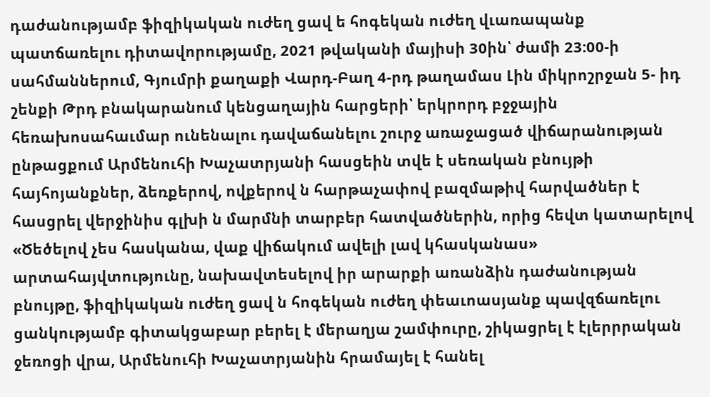դաժանությամբ ֆիզիկական ուժեղ ցավ ե հոգեկան ուժեղ վւառապանք պատճառելու դիտավորությամը, 2021 թվականի մայիսի 30ին՝ ժամի 23:00-ի սահմաններում, Գյումրի քաղաքի Վարդ-Բաղ 4-րդ թաղամաս Լին միկրոշրջան 5- իդ շենքի Թրդ բնակարանում կենցաղային հարցերի՝ երկրորդ բջջային հեռախոսահաւմար ունենալու դավաճանելու շուրջ առաջացած վիճարանության ընթացքում Արմենուհի Խաչատրյանի հասցեին տվե է սեռական բնույթի հայհոյանքներ, ձեռքերով, ովքերով ն հարթաչափով բազմաթիվ հարվածներ է հասցրել վերջինիս գլխի ն մարմնի տարբեր հատվածներին, որից հեվտ կատարելով «Ծեծելով չես հասկանա, վաք վիճակում ավելի լավ կհասկանաս» արտահայվտությունը, նախավտեսելով իր արարքի առանձին դաժանության բնույթը, ֆիզիկական ուժեղ ցավ ն հոգեկան ուժեղ փեաւոասյանք պավզճառելու ցանկությամբ գիտակցաբար բերել է մերաղյա շամփուրը, շիկացրել է էլերրրական ջեռոցի վրա, Արմենուհի Խաչատրյանին հրամայել է հանել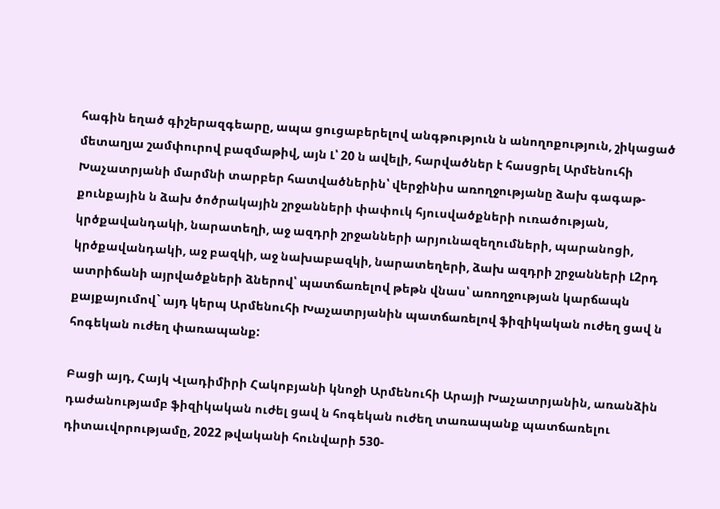հագին եղած գիշերազգեարը, ապա ցուցաբերելով անգթություն ն անողոքություն, շիկացած մետաղյա շամփուրով բազմաթիվ, այն Լ՝ 20 ն ավելի, հարվածներ է հասցրել Արմենուհի Խաչատրյանի մարմնի տարբեր հատվածներին՝ վերջինիս առողջությանը ձախ գագաթ- քունքային ն ձախ ծոծրակային շրջանների փափուկ հյուսվածքների ուռածության, կրծքավանդակի, նարատեղի, աջ ազդրի շրջանների արյունազեղումների, պարանոցի, կրծքավանդակի, աջ բազկի, աջ նախաբազկի, նարատեղերի, ձախ ազդրի շրջանների Լ2րդ ատրիճանի այրվածքների ձներով՝ պատճառելով թեթն վնաս՝ առողջության կարճապն քայքայումով` այդ կերպ Արմենուհի Խաչատրյանին պատճառելով ֆիզիկական ուժեղ ցավ ն հոգեկան ուժեղ փառապանք:

Բացի այդ, Հայկ Վլադիմիրի Հակոբյանի կնոջի Արմենուհի Արայի Խաչատրյանին, առանձին դաժանությամբ ֆիզիկական ուժել ցավ ն հոգեկան ուժեղ տառապանք պատճառելու դիտաւվորությամը, 2022 թվականի հունվարի 530-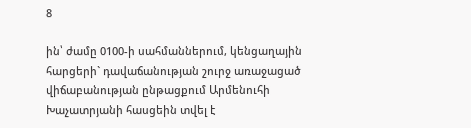8

ին՝ ժամը 0100-ի սահմաններում, կենցաղային հարցերի` դավաճանության շուրջ առաջացած վիճաբանության ընթացքում Արմենուհի Խաչատրյանի հասցեին տվել է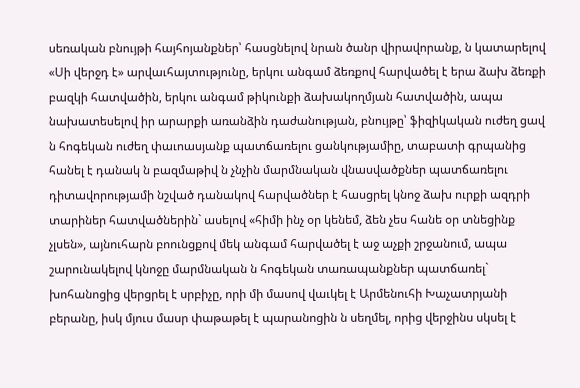սեռական բնույթի հայհոյանքներ՝ հասցնելով նրան ծանր վիրավորանք, ն կատարելով «Սի վերջդ է» արվաւհայտությունը, երկու անգամ ձեռքով հարվածել է երա ձախ ձեռքի բազկի հատվածին, երկու անգամ թիկունքի ձախակողմյան հատվածին, ապա նախատեսելով իր արարքի առանձին դաժանության, բնույթը՝ ֆիզիկական ուժեղ ցավ ն հոգեկան ուժեղ փաւոասյանք պատճառելու ցանկությամիը, տաբատի գրպանից հանել է դանակ ն բազմաթիվ ն չնչին մարմնական վնասվածքներ պատճառելու դիտավորությամի նշված դանակով հարվածներ է հասցրել կնոջ ձախ ուրքի ազդրի տարիներ հատվածներին` ասելով «հիմի ինչ օր կենեմ, ձեն չես հանե օր տնեցինք չլսեն», այնուհարն բոունցքով մեկ անգամ հարվածել է աջ աչքի շրջանում, ապա շարունակելով կնոջը մարմնական ն հոգեկան տառապանքներ պատճառել` խոհանոցից վերցրել է սրբիչը, որի մի մասով վաւկել է Արմենուհի Խաչատրյանի բերանը, իսկ մյուս մասր փաթաթել է պարանոցին ն սեղմել, որից վերջինս սկսել է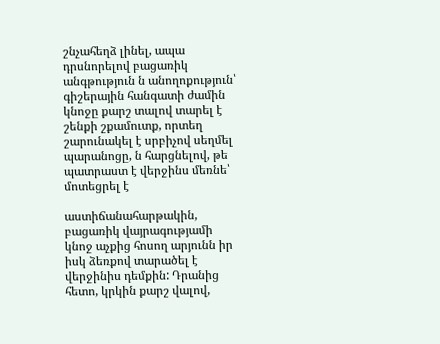շնչահեղձ լինել, ապա դրսնորելով բացառիկ անգթություն ն անողոքություն՝ գիշերային հանգատի ժամին կնոջը քարշ տալով տարել է շենքի շքամուտք, որտեղ շարունակել է սրբիչով սեղմել պարանոցը, ն հարցնելով, թե պատրաստ է վերջինս մեռնե՝ մոտեցրել է

աստիճանահարթակին, բացառիկ վայրագությամի կնոջ աչքից հոսող արյունն իր իսկ ձեռքով տարածել է վերջինիս դեմքին: Դրանից հետո, կրկին քարշ վալով,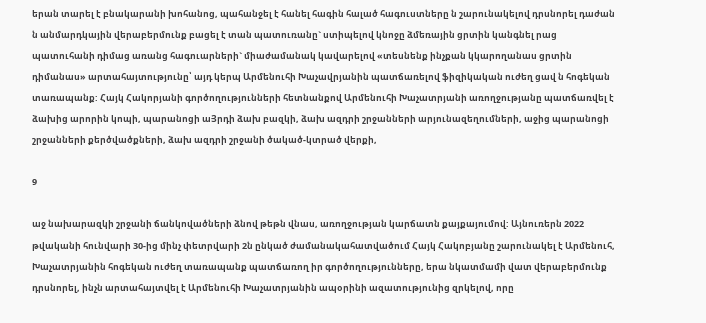երան տարել է բնակարանի խոհանոց, պահանջել է հանել հագին հալած հագուստները ն շարունակելով դրսնորել դաժան ն անմարդկային վերաբերմունք բացել է տան պատուռանը` ստիպելով կնոջը ձմեռային ցրտին կանգնել րաց պատուհանի դիմաց առանց հագուարների` միաժամանակ կավարելով «տեսնենք ինչքան կկարողանաս ցրտին դիմանաս» արտահայտությունը՝ այդ կերպ Արմենուհի Խաչավրյանին պատճառելով ֆիզիկական ուժեղ ցավ ն հոգեկան տառապանք: Հայկ Հակորյանի գործողությունների հետնանքով Արմենուհի Խաչատրյանի առողջությանը պատճառվել է ձախից արորին կոպի, պարանոցի աՅրդի ձախ բազկի, ձախ ազդրի շրջանների արյունազեղումների, աջից պարանոցի շրջանների քերծվածքների, ձախ ազդրի շրջանի ծակած-կտրած վերքի,

9

աջ նախարազկի շրջանի ճանկովածների ձնով թեթն վնաս, առողջության կարճատն քայքայումով: Այնուռերն 2022 թվականի հունվարի 30-ից մինչ փետրվարի 2ն ընկած ժամանակահատվածում Հայկ Հակոբյանը շարունակել է Արմենուհ, Խաչատրյանին հոգեկան ուժեղ տառապանք պատճառող իր գործողությունները, երա նկատմամի վատ վերաբերմունք դրսնորել, ինչն արտահայտվել է Արմենուհի Խաչատրյանին ապօրինի ազատությունից զրկելով, որը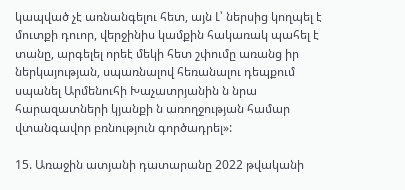կապված չէ առնանգելու հետ, այն Լ՝ ներսից կողպել է մուտքի դուոր, վերջինիս կամքին հակառակ պահել է տանը, արգելել որեէ մեկի հետ շփումը առանց իր ներկայության, սպառնալով հեռանալու դեպքում սպանել Արմենուհի Խաչատրյանին ն նրա հարազատների կյանքի ն առողջության համար վտանգավոր բռնություն գործադրել»:

15. Առաջին ատյանի դատարանը 2022 թվականի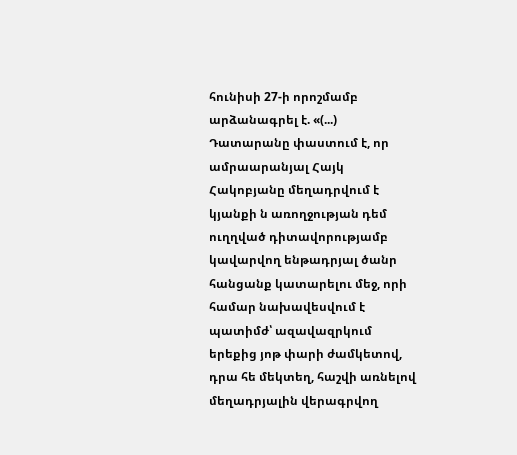հունիսի 27-ի որոշմամբ արձանագրել է. «(...) Դատարանը փաստում է, որ ամրաարանյալ Հայկ Հակոբյանը մեղադրվում է կյանքի ն առողջության դեմ ուղղված դիտավորությամբ կավարվող ենթադրյալ ծանր հանցանք կատարելու մեջ, որի համար նախավեսվում է պատիմժ՝ ազավազրկում երեքից յոթ փարի ժամկետով, դրա հե մեկտեղ, հաշվի առնելով մեղադրյալին վերագրվող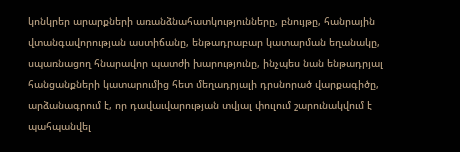կոնկրեր արարքների առանձնահատկությունները, բնույթը, հանրային վտանգավորության աստիճանը, ենթադրաբար կատարման եղանակը, սպառնացող հնարավոր պատժի խարությունը, ինչպես նան ենթադրյալ հանցանքների կատարումից հետ մեղադրյալի դրսնորած վարքագիծը, արձանագրում է, որ դավաւվարության տվյալ փուլում շարունակվում է պահպանվել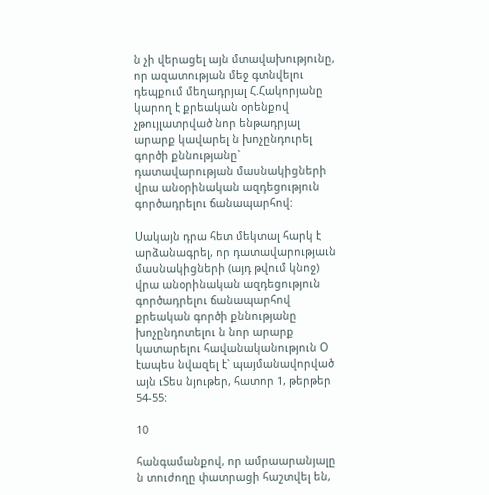ն չի վերացել այն մտավախությունը, որ ազատության մեջ գտնվելու դեպքում մեղադրյալ Հ.Հակորյանը կարող է քրեական օրենքով չթույլատրված նոր ենթադրյալ արարք կավարել ն խոչընդուրել գործի քննությանը` դատավարության մասնակիցների վրա անօրինական ազդեցություն գործադրելու ճանապարհով:

Սակայն դրա հետ մեկտալ հարկ է արձանագրել, որ դատավարությաւն մասնակիցների (այդ թվում կնոջ) վրա անօրինական ազդեցություն գործադրելու ճանապարհով քրեական գործի քննությանը խոչընդոտելու ն նոր արարք կատարելու հավանականություն Օ էապես նվազել է` պայմանավորված այն ւՏես նյութեր, հատոր 1, թերթեր 54-55:

10

հանգամանքով, որ ամրաարանյալը ն տուժողը փատրացի հաշտվել են,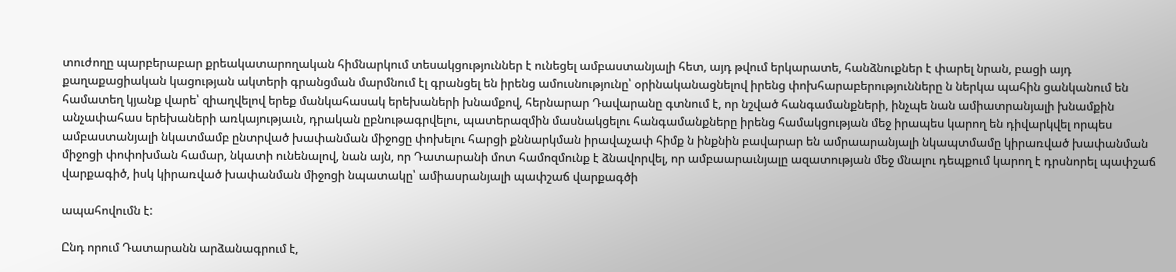տուժողը պարբերաբար քրեակատարողական հիմնարկում տեսակցություններ է ունեցել ամբաստանյալի հետ, այդ թվում երկարատե, հանձնուքներ է փարել նրան, բացի այդ քաղաքացիական կացության ակտերի գրանցման մարմնում էլ գրանցել են իրենց ամուսնությունը՝ օրինականացնելով իրենց փոխհարաբերությունները ն ներկա պահին ցանկանում են համատեղ կյանք վարե՝ զիաղվելով երեք մանկահասակ երեխաների խնամքով, հերնարար Դավարանը գտնում է, որ նշված հանգամանքների, ինչպե նան ամիատրանյալի խնամքին անչափահաս երեխաների առկայությաւն, դրական ըբնութագրվելու, պատերազմին մասնակցելու հանգամանքները իրենց համակցության մեջ իրապես կարող են դիվարկվել որպես ամբաստանյալի նկատմամբ ընտրված խափանման միջոցը փոխելու հարցի քննարկման իրավաչափ հիմք ն ինքնին բավարար են ամրաարանյալի նկապտմամը կիրառված խափանման միջոցի փոփոխման համար, նկատի ունենալով, նան այն, որ Դատարանի մոտ համոզմունք է ձնավորվել, որ ամբաարաւնյալը ազատության մեջ մնալու դեպքում կարող է դրսնորել պափշաճ վարքագիծ, իսկ կիրառված խափանման միջոցի նպատակը՝ ամիասրանյալի պափշաճ վարքագծի

ապահովումն է:

Ընդ որում Դատարանն արձանագրում է,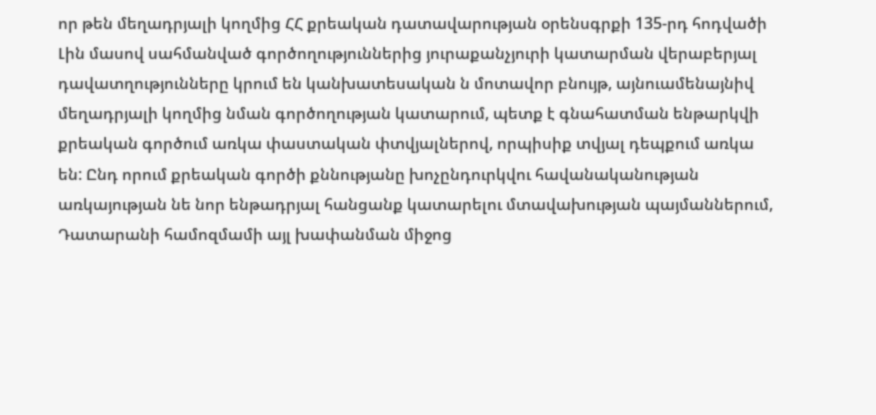որ թեն մեղադրյալի կողմից ՀՀ քրեական դատավարության օրենսգրքի 135-րդ հոդվածի Լին մասով սահմանված գործողություններից յուրաքանչյուրի կատարման վերաբերյալ դավատղությունները կրում են կանխատեսական ն մոտավոր բնույթ, այնուամենայնիվ մեղադրյալի կողմից նման գործողության կատարում, պետք է գնահատման ենթարկվի քրեական գործում առկա փաստական փտվյալներով, որպիսիք տվյալ դեպքում առկա են: Ընդ որում քրեական գործի քննությանը խոչընդուրկվու հավանականության առկայության նե նոր ենթադրյալ հանցանք կատարելու մտավախության պայմաններում, Դատարանի համոզմամի այլ խափանման միջոց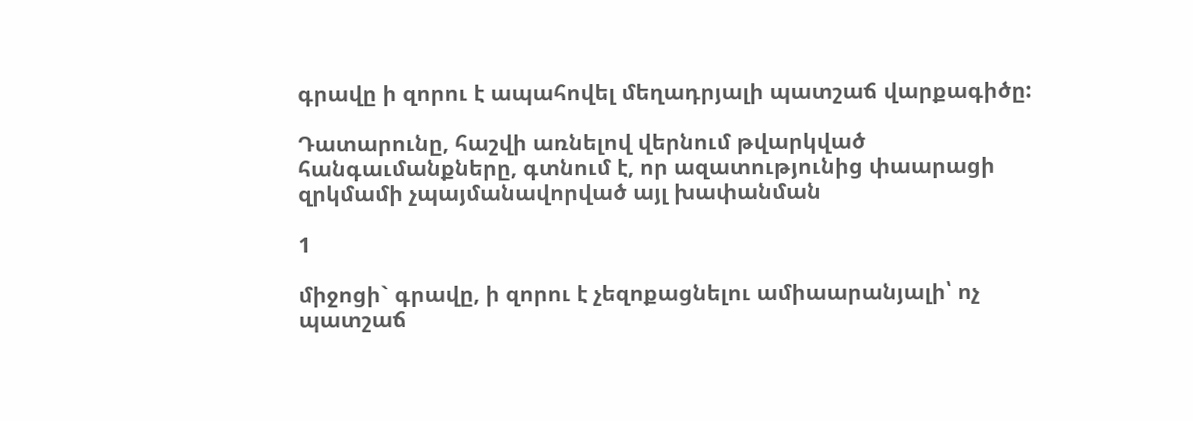գրավը ի զորու է ապահովել մեղադրյալի պատշաճ վարքագիծը:

Դատարունը, հաշվի առնելով վերնում թվարկված հանգաւմանքները, գտնում է, որ ազատությունից փաարացի զրկմամի չպայմանավորված այլ խափանման

1

միջոցի` գրավը, ի զորու է չեզոքացնելու ամիաարանյալի՝ ոչ պատշաճ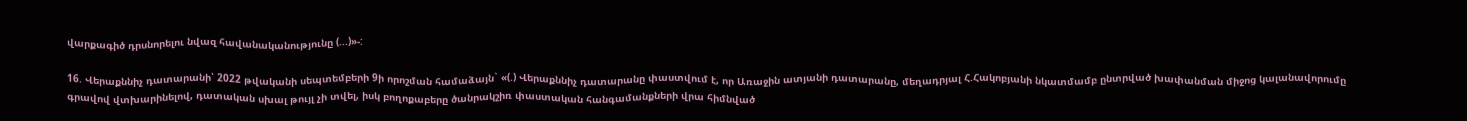վարքագիծ դրսնորելու նվազ հավանականությունը (...)»-:

16. Վերաքննիչ դատարանի՝ 2022 թվականի սեպտեմբերի 9ի որոշման համաձայն` «(.) Վերաքննիչ դատարանը փաստվում է, որ Առաջին ատյանի դատարանը, մեղադրյալ Հ.Հակոբյանի նկատմամբ ընտրված խափանման միջոց կալանավորումը գրավով վտխարինելով, դատական սխալ թույլ չի տվել, իսկ բողոքաբերը ծանրակշիռ փաստական հանգամանքների վրա հիմնված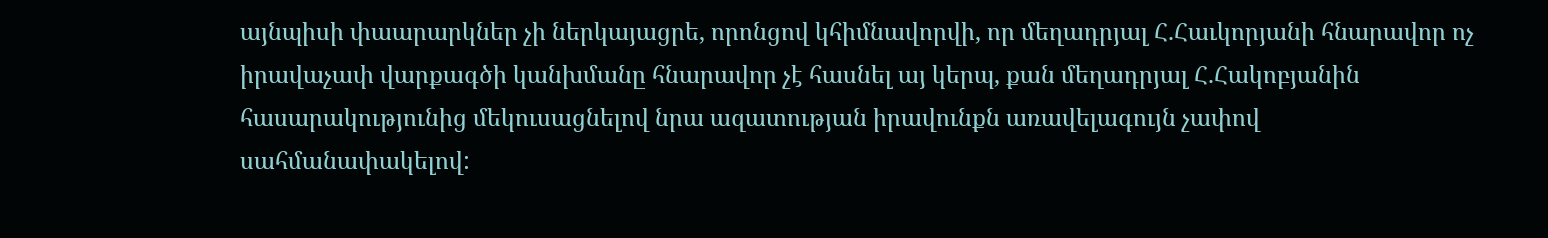այնպիսի փաարարկներ չի ներկայացրե, որոնցով կհիմնավորվի, որ մեղադրյալ Հ.Հաւկորյանի հնարավոր ոչ իրավաչափ վարքագծի կանխմանը հնարավոր չէ հասնել այ կերպ, քան մեղադրյալ Հ.Հակոբյանին հասարակությունից մեկուսացնելով նրա ազատության իրավունքն առավելագույն չափով սահմանափակելով: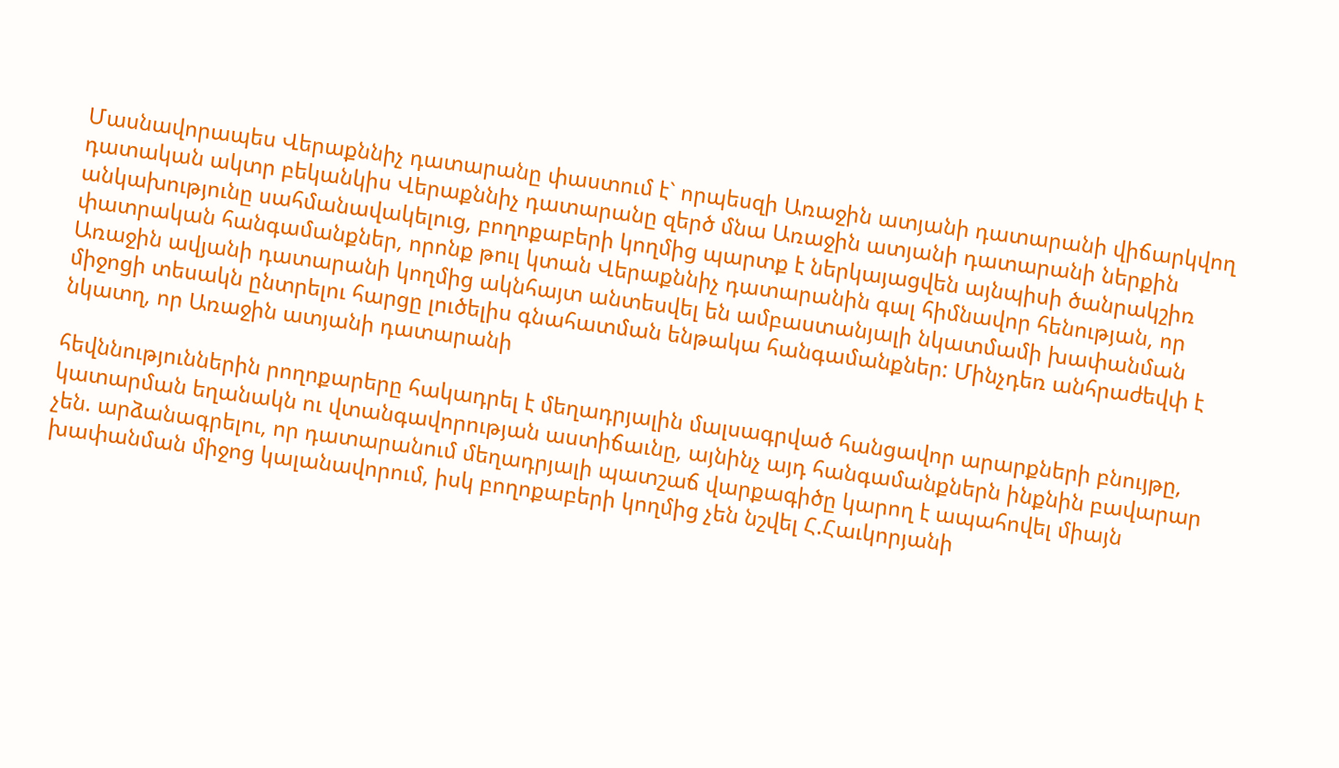Մասնավորապես Վերաքննիչ դատարանը փաստում է` որպեսզի Առաջին ատյանի դատարանի վիճարկվող դատական ակտր բեկանկիս Վերաքննիչ դատարանը զերծ մնա Առաջին ատյանի դատարանի ներքին անկախությունը սահմանավակելուց, բողոքաբերի կողմից պարտք է ներկայացվեն այնպիսի ծանրակշիռ փատրական հանգամանքներ, որոնք թուլ կտան Վերաքննիչ դատարանին գալ հիմնավոր հենության, որ Առաջին ավյանի դատարանի կողմից ակնհայտ անտեսվել են ամբաստանյալի նկատմամի խափանման միջոցի տեսակն ընտրելու հարցը լուծելիս գնահատման ենթակա հանգամանքներ: Մինչդեռ անհրաժեվփ է նկատղ, որ Առաջին ատյանի դատարանի

հեվննություններին րողոքարերը հակադրել է մեղադրյալին մալսագրված հանցավոր արարքների բնույթը, կատարման եղանակն ու վտանգավորության աստիճաւնը, այնինչ այդ հանգամանքներն ինքնին բավարար չեն. արձանագրելու, որ դատարանում մեղադրյալի պատշաճ վարքագիծը կարող է ապահովել միայն խափանման միջոց կալանավորում, իսկ բողոքաբերի կողմից չեն նշվել Հ.Հաւկորյանի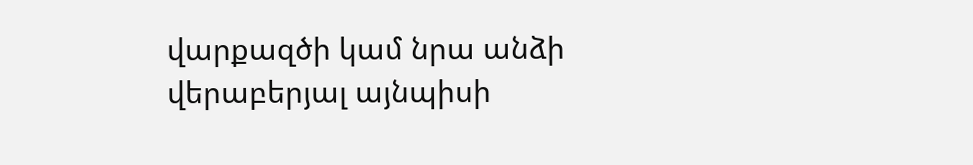վարքազծի կամ նրա անձի վերաբերյալ այնպիսի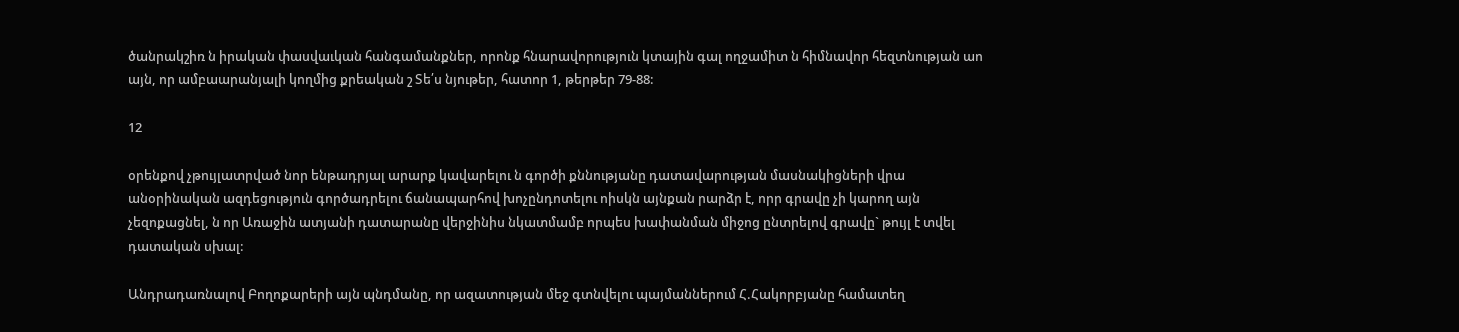ծանրակշիռ ն իրական փասվաւկան հանգամանքներ, որոնք հնարավորություն կտային գալ ողջամիտ ն հիմնավոր հեզտնության աո այն, որ ամբաարանյալի կողմից քրեական շ Տե՛ս նյութեր, հատոր 1, թերթեր 79-88:

12

օրենքով չթույլատրված նոր ենթադրյալ արարք կավարելու ն գործի քննությանը դատավարության մասնակիցների վրա անօրինական ազդեցություն գործադրելու ճանապարհով խոչընդոտելու ոիսկն այնքան րարձր է, որր գրավը չի կարող այն չեզոքացնել, ն որ Առաջին ատյանի դատարանը վերջինիս նկատմամբ որպես խափանման միջոց ընտրելով գրավը` թույլ է տվել դատական սխալ:

Անդրադառնալով Բողոքարերի այն պնդմանը, որ ազատության մեջ գտնվելու պայմաններում Հ.Հակորբյանը համատեղ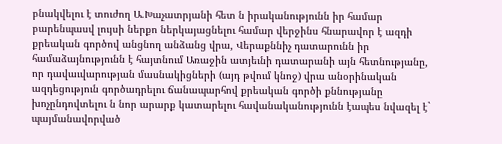բնակվելու է տուժող Ա.Խաչատրյանի հետ ն իրականությունն իր համար բարենպասվ լույսի ներքո ներկայացնելու համար վերջինս հնարավոր է ազդի քրեական գործով անցնող անձանց վրա, Վերաքննիչ դատարունն իր համաձայնությունն է հայտնում Առաջին ատյեւնի դատարանի այն հետնությանը, որ դավաւվարության մասնակիցների (այդ թվում կնոջ) վրա անօրինական ազդեցություն գործադրելու ճանապարհով քրեական գործի քննությանը խոչընդովտելու ն նոր արարք կատարելու հավանականությունն էապես նվազել է` պայմանավորված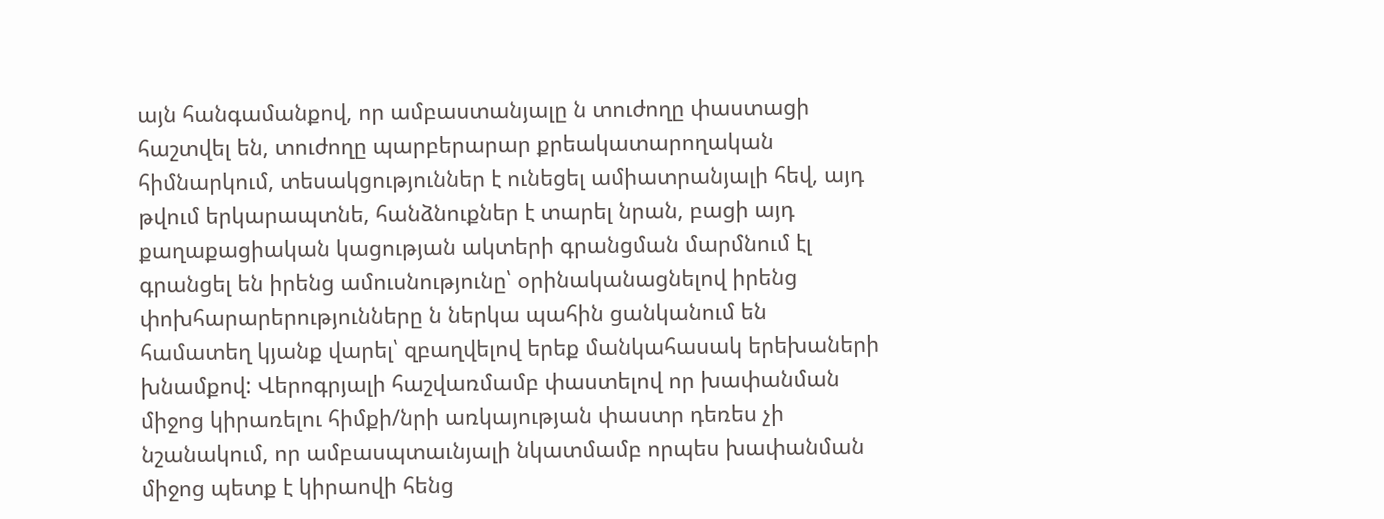այն հանգամանքով, որ ամբաստանյալը ն տուժողը փաստացի հաշտվել են, տուժողը պարբերարար քրեակատարողական հիմնարկում, տեսակցություններ է ունեցել ամիատրանյալի հեվ, այդ թվում երկարապտնե, հանձնուքներ է տարել նրան, բացի այդ քաղաքացիական կացության ակտերի գրանցման մարմնում էլ գրանցել են իրենց ամուսնությունը՝ օրինականացնելով իրենց փոխհարարերությունները ն ներկա պահին ցանկանում են համատեղ կյանք վարել՝ զբաղվելով երեք մանկահասակ երեխաների խնամքով: Վերոգրյալի հաշվառմամբ փաստելով որ խափանման միջոց կիրառելու հիմքի/նրի առկայության փաստր դեռես չի նշանակում, որ ամբասպտաւնյալի նկատմամբ որպես խափանման միջոց պետք է կիրաովի հենց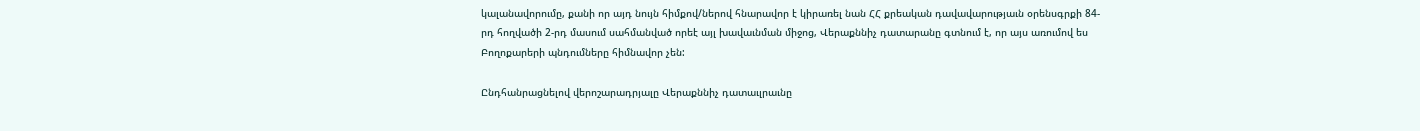կալանավորումը, քանի որ այդ նույն հիմքով/ներով հնարավոր է կիրառել նան ՀՀ քրեական դավավարությաւն օրենսգրքի 84-րդ հողվածի 2-րդ մասում սահմանված որեէ այլ խավաւնման միջոց, Վերաքննիչ դատարանը գտնում է, որ այս առումով ես Բողոքարերի պնդումները հիմնավոր չեն:

Ընդհանրացնելով վերոշարադրյալը Վերաքննիչ դատաւլրաւնը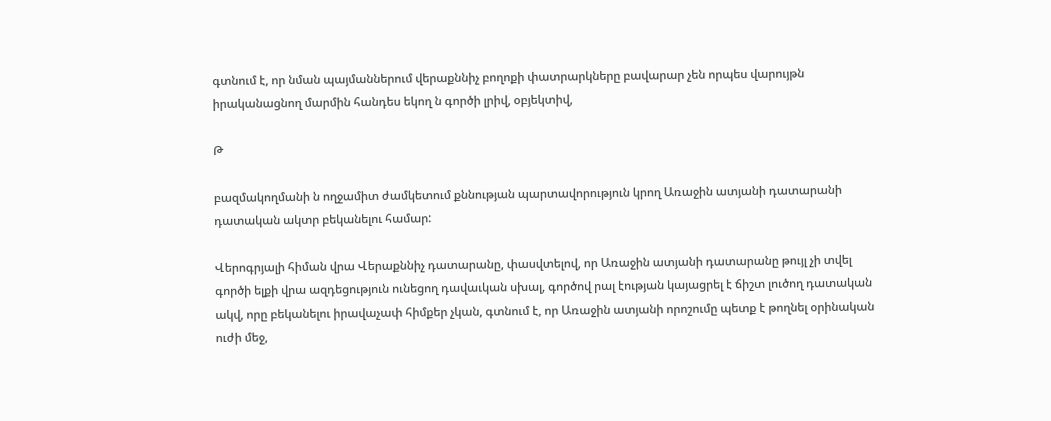գտնում է, որ նման պայմաններում վերաքննիչ բողոքի փատրարկները բավարար չեն որպես վարույթն իրականացնող մարմին հանդես եկող ն գործի լրիվ, օբյեկտիվ,

Թ

բազմակողմանի ն ողջամիտ ժամկետում քննության պարտավորություն կրող Առաջին ատյանի դատարանի դատական ակտր բեկանելու համար:

Վերոգրյալի հիման վրա Վերաքննիչ դատարանը, փասվտելով, որ Առաջին ատյանի դատարանը թույլ չի տվել գործի ելքի վրա ազդեցություն ունեցող դավաւկան սխալ, գործով րալ էության կայացրել է ճիշտ լուծող դատական ակվ, որը բեկանելու իրավաչափ հիմքեր չկան, գտնում է, որ Առաջին ատյանի որոշումը պետք է թողնել օրինական ուժի մեջ,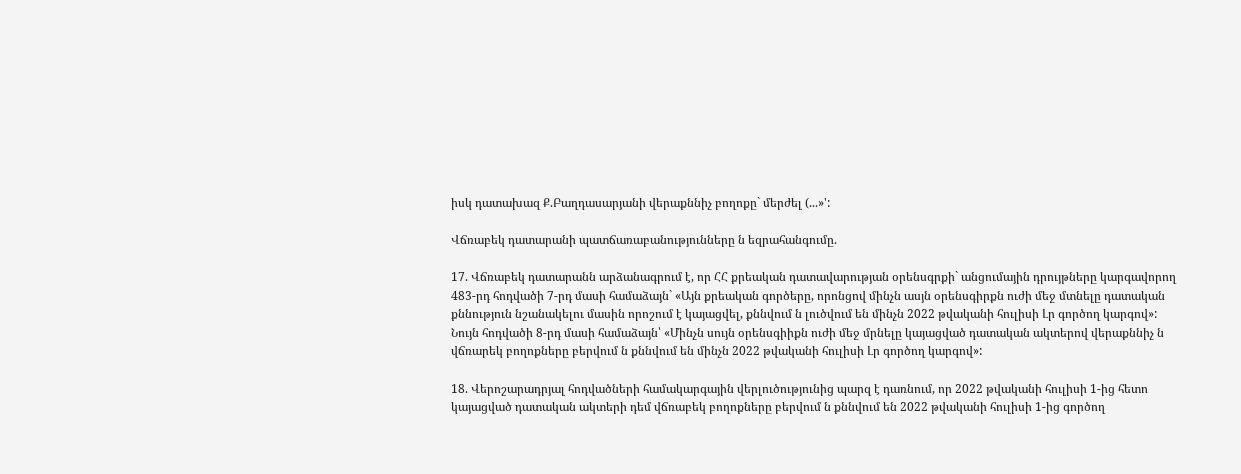իսկ դատախազ Ք.Բաղդասարյանի վերաքննիչ բողոքը` մերժել (...»':

Վճռաբեկ դատարանի պատճառաբանությունները ն եզրահանգումը.

17. Վճռաբեկ դատարանն արձանագրում է, որ ՀՀ քրեական դատավարության օրենսգրքի` անցումային դրույթները կարգավորող 483-րդ հոդվածի 7-րդ մասի համաձայն` «Այն քրեական գործերը, որոնցով մինչն ասյն օրենսգիրքն ուժի մեջ մտնելը դատական քննություն նշանակելու մասին որոշում է կայացվել, քննվում ն լուծվում են մինչն 2022 թվականի հուլիսի Լր գործող կարգով»: Նույն հոդվածի 8-րդ մասի համաձայն՝ «Մինչն սույն օրենսգիիքն ուժի մեջ մրնելը կայացված դատական ակտերով վերաքննիչ ն վճռարեկ բողոքները բերվում ն քննվում են մինչն 2022 թվականի հուլիսի Լր գործող կարգով»:

18. Վերոշարադրյալ հոդվածների համակարգային վերլուծությունից պարզ է դառնում, որ 2022 թվականի հուլիսի 1-ից հետո կայացված դատական ակտերի դեմ վճռաբեկ բողոքները բերվում ն քննվում են 2022 թվականի հուլիսի 1-ից գործող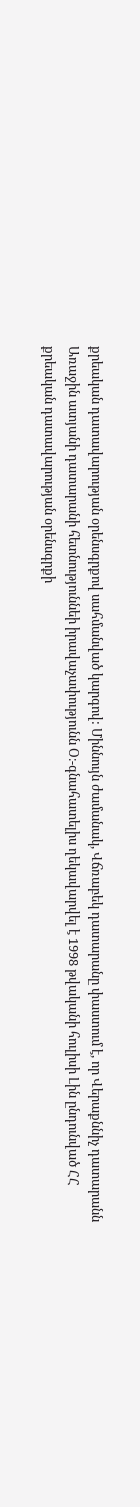քրեական դատավարության օրենսգրքով սահմանված կարգով: Միննույն ժամանակ, Վճռաբեկ դատարանը փաստում է, որ Վերաքննիչ դատարանն Առաջին ատյանի դատարանի հետնություննեի իրավաչափությունն Օ։-գնահատելիս ղեկավարվել է 1998 թվականի հուլիսի Լին ընդունված ՀՀ քրեական դատավարության օրենսգրքի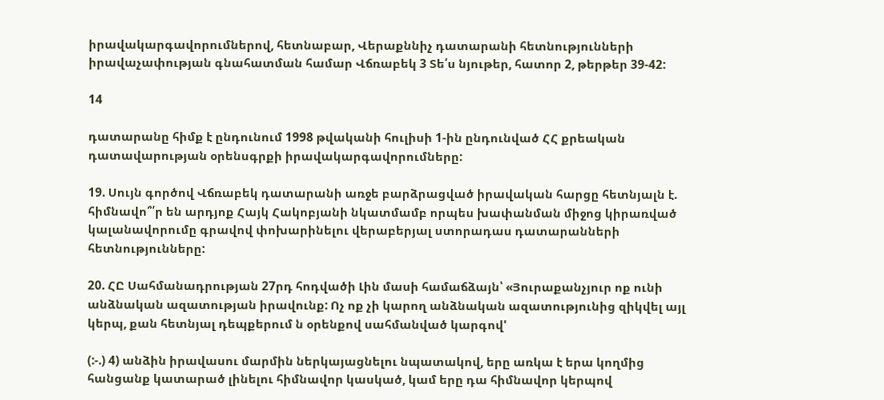իրավակարգավորումներով, հետնաբար, Վերաքննիչ դատարանի հետնությունների իրավաչափության գնահատման համար Վճռաբեկ 3 Տե՛ս նյութեր, հատոր 2, թերթեր 39-42:

14

դատարանը հիմք է ընդունում 1998 թվականի հուլիսի 1-ին ընդունված ՀՀ քրեական դատավարության օրենսգրքի իրավակարգավորումները:

19. Սույն գործով Վճռաբեկ դատարանի առջե բարձրացված իրավական հարցը հետնյալն է. հիմնավո՞՛ր են արդյոք Հայկ Հակոբյանի նկատմամբ որպես խափանման միջոց կիրառված կալանավորումը գրավով փոխարինելու վերաբերյալ ստորադաս դատարանների հետնությունները:

20. ՀԸ Սահմանադրության 27րդ հոդվածի Լին մասի համաճձայն՝ «Յուրաքանչյուր ոք ունի անձնական ազատության իրավունք: Ոչ ոք չի կարող անձնական ազատությունից զիկվել այլ կերպ, քան հետնյալ դեպքերում ն օրենքով սահմանված կարգով'

(:-.) 4) անձին իրավասու մարմին ներկայացնելու նպատակով, երը առկա է երա կողմից հանցանք կատարած լինելու հիմնավոր կասկած, կամ երը դա հիմնավոր կերպով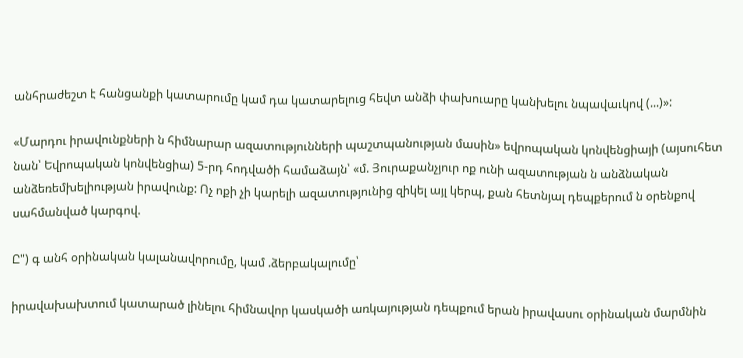անհրաժեշտ է հանցանքի կատարումը կամ դա կատարելուց հեվտ անձի փախուարը կանխելու նպավաւկով (...)»:

«Մարդու իրավունքների ն հիմնարար ազատությունների պաշտպանության մասին» եվրոպական կոնվենցիայի (այսուհետ նան՝ Եվրոպական կոնվենցիա) 5-րդ հոդվածի համաձայն՝ «մ. Յուրաքանչյուր ոք ունի ազատության ն անձնական անձեռեմխելիության իրավունք: Ոչ ոքի չի կարելի ազատությունից զիկել այլ կերպ, քան հետնյալ դեպքերում ն օրենքով սահմանված կարգով.

Ը") գ անհ օրինական կալանավորումը, կամ .ձերբակալումը՝

իրավախախտում կատարած լինելու հիմնավոր կասկածի առկայության դեպքում երան իրավասու օրինական մարմնին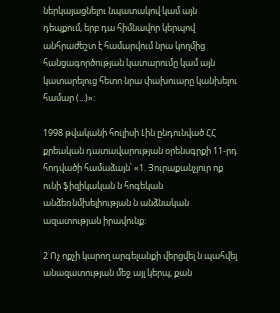ներկայացնելու նպատակով կամ այն դեպքում, երբ դա հիմնավոր կերպով անհրաժեշտ է համարվում նրա կողմից հանցագործության կատարումը կամ այն կատարելուց հետո նրա փախուարը կանխելու համար (...)»:

1998 թվականի հուլիսի Լին ընդունված ՀՀ քրեական դատավարության օրենսգրքի 11-րդ հոդվածի համաձայն՝ «1. Յուրաքանչյուր ոք ունի ֆիզիկական ն հոգեկան անձեռնմխելիության ն անձնական ազատության իրավունք:

2 Ոչ ոքչի կարող արգելանքի վերցվել ն պահվել անազատության մեջ այլ կերպ, քան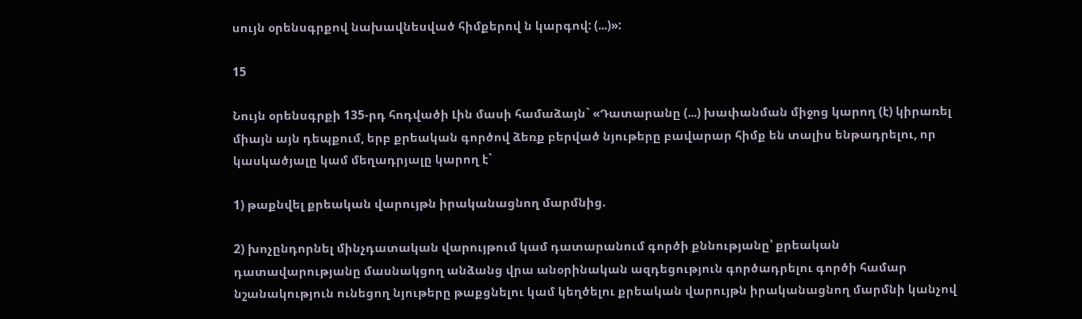սույն օրենսգրքով նախավնեսված հիմքերով ն կարգով: (...)»:

15

Նույն օրենսգրքի 135-րդ հոդվածի Լին մասի համաձայն` «Դատարանը (...) խափանման միջոց կարող (է) կիրառել միայն այն դեպքում, երբ քրեական գործով ձեռք բերված նյութերը բավարար հիմք են տալիս ենթադրելու, որ կասկածյալը կամ մեղադրյալը կարող է`

1) թաքնվել քրեական վարույթն իրականացնող մարմնից.

2) խոչընդորնել մինչդատական վարույթում կամ դատարանում գործի քննությանը՝ քրեական դատավարությանը մասնակցող անձանց վրա անօրինական ազդեցություն գործադրելու գործի համար նշանակություն ունեցող նյութերը թաքցնելու կամ կեղծելու քրեական վարույթն իրականացնող մարմնի կանչով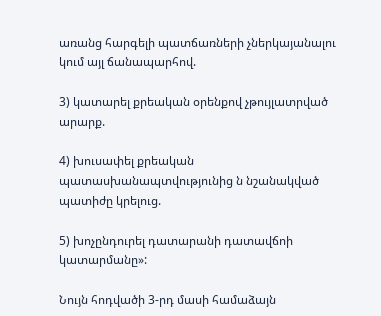առանց հարգելի պատճառների չներկայանալու կում այլ ճանապարհով.

3) կատարել քրեական օրենքով չթույլատրված արարք.

4) խուսափել քրեական պատասխանապտվությունից ն նշանակված պատիժը կրելուց.

5) խոչընդուրել դատարանի դատավճոի կատարմանը»:

Նույն հոդվածի 3-րդ մասի համաձայն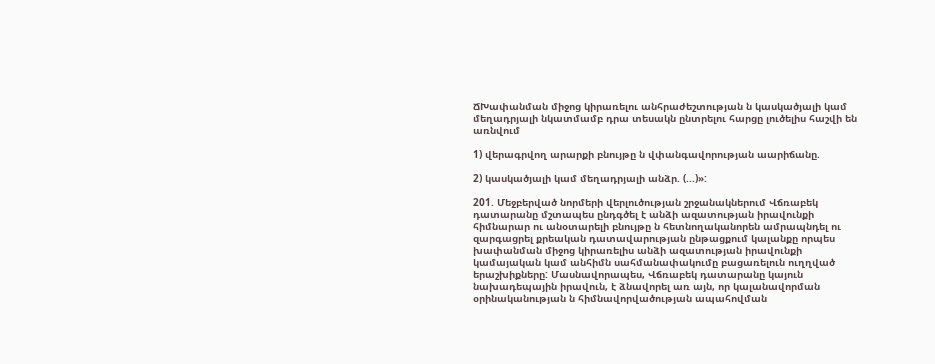ՃԽափանման միջոց կիրառելու անհրաժեշտության ն կասկածյալի կամ մեղադրյալի նկատմամբ դրա տեսակն ընտրելու հարցը լուծելիս հաշվի են առնվում

1) վերագրվող արարքի բնույթը ն վփանգավորության աարիճանը.

2) կասկածյալի կամ մեղադրյալի անձր. (...)»:

201. Մեջբերված նորմերի վերլուծության շրջանակներում Վճռաբեկ դատարանը մշտապես ընդգծել է անձի ազատության իրավունքի հիմնարար ու անօտարելի բնույթը ն հետնողականորեն ամրապնդել ու զարգացրել քրեական դատավարության ընթացքում կալանքը որպես խափանման միջոց կիրառելիս անձի ազատության իրավունքի կամայական կամ անհիմն սահմանափակումը բացառելուն ուղղված երաշխիքները: Մասնավորապես, Վճռաբեկ դատարանը կայուն նախադեպային իրավուն, է ձնավորել առ այն, որ կալանավորման օրինականության ն հիմնավորվածության ապահովման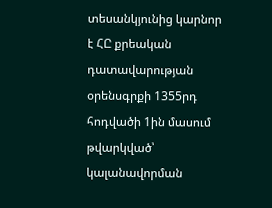տեսանկյունից կարնոր է ՀԸ քրեական դատավարության օրենսգրքի 1355րդ հոդվածի 1ին մասում թվարկված՝ կալանավորման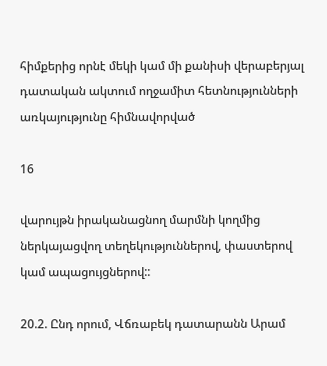հիմքերից որնէ մեկի կամ մի քանիսի վերաբերյալ դատական ակտում ողջամիտ հետնությունների առկայությունը հիմնավորված

16

վարույթն իրականացնող մարմնի կողմից ներկայացվող տեղեկություններով, փաստերով կամ ապացույցներով::

20.2. Ընդ որում, Վճռաբեկ դատարանն Արամ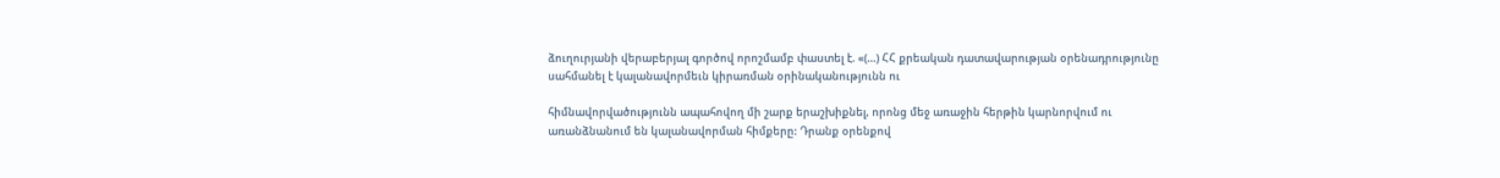ձուղուրյանի վերաբերյալ գործով որոշմամբ փաստել է. «(...) ՀՀ քրեական դատավարության օրենադրությունը սահմանել է կալանավորմեւն կիրառման օրինականությունն ու

հիմնավորվածությունն ապահովող մի շարք երաշխիքնել, որոնց մեջ առաջին հերթին կարնորվում ու առանձնանում են կալանավորման հիմքերը: Դրանք օրենքով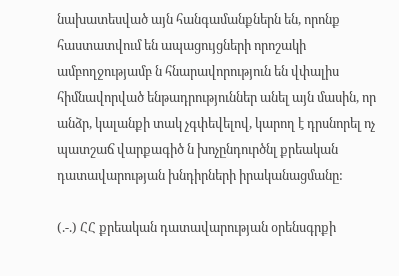նախատեսված այն հանգամանքներն են, որոնք հաստատվում են ապացույցների որոշակի ամբողջությամբ ն հնարավորություն են վփալիս հիմնավորված ենթադրություններ անել այն մասին, որ անձր, կալանքի տակ չգփեվելով, կարող է դրսնորել ոչ պատշաճ վարքագիծ ն խոչընդուրծնլ քրեական դատավարության խնդիրների իրականացմանը:

(.-.) ՀՀ քրեական դատավարության օրենսգրքի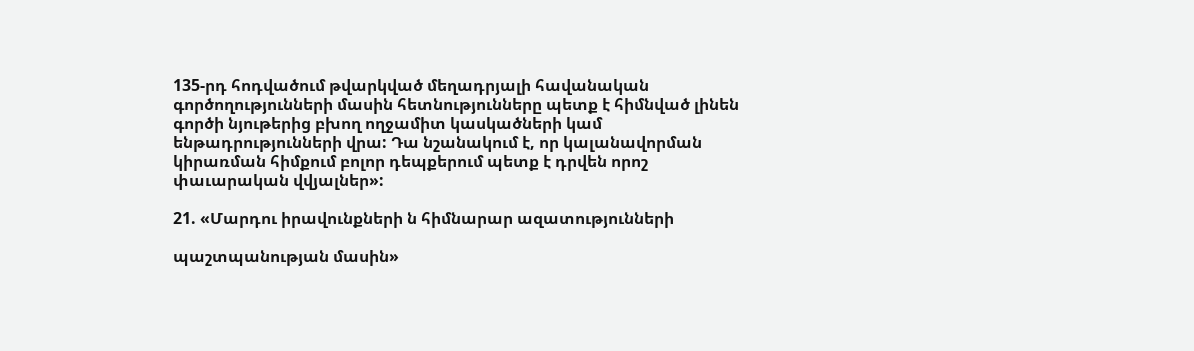135-րդ հոդվածում թվարկված մեղադրյալի հավանական գործողությունների մասին հետնությունները պետք է հիմնված լինեն գործի նյութերից բխող ողջամիտ կասկածների կամ ենթադրությունների վրա: Դա նշանակում է, որ կալանավորման կիրառման հիմքում բոլոր դեպքերում պետք է դրվեն որոշ փաւարական վվյալներ»:

21. «Մարդու իրավունքների ն հիմնարար ազատությունների

պաշտպանության մասին»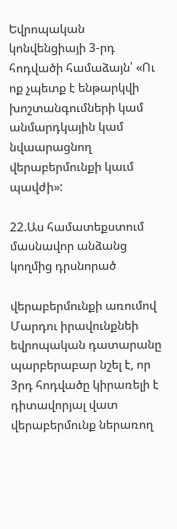Եվրոպական կոնվենցիայի 3-րդ հոդվածի համաձայն՝ «Ու ոք չպետք է ենթարկվի խոշտանգումների կամ անմարդկային կամ նվաարացնող վերաբերմունքի կաւմ պավժի»:

22.Աս համատեքստում մասնավոր անձանց կողմից դրսնորած

վերաբերմունքի առումով Մարդու իրավունքնեի եվրոպական դատարանը պարբերաբար նշել է, որ 3րդ հոդվածը կիրառելի է դիտավորյալ վատ վերաբերմունք ներառող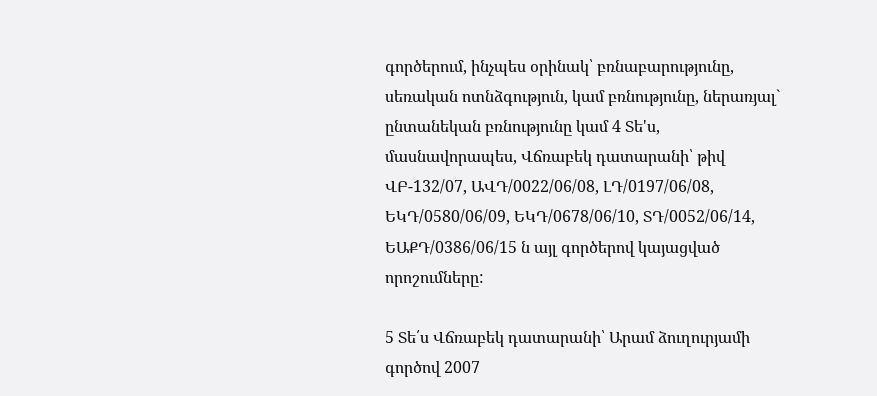գործերում, ինչպես օրինակ՝ բռնաբարությունը, սեռական ոտնձգություն, կամ բռնությունը, ներառյալ` ընտանեկան բռնությունը կամ 4 Տե'ս, մասնավորապես, Վճռաբեկ դատարանի՝ թիվ ՎԲ-132/07, ԱՎԴ/0022/06/08, ԼԴ/0197/06/08, ԵԿԴ/0580/06/09, ԵԿԴ/0678/06/10, ՏԴ/0052/06/14, ԵԱՔԴ/0386/06/15 ն այլ գործերով կայացված որոշումները:

5 Տե՛ս Վճռաբեկ դատարանի՝ Արամ ձուղուրյամի գործով 2007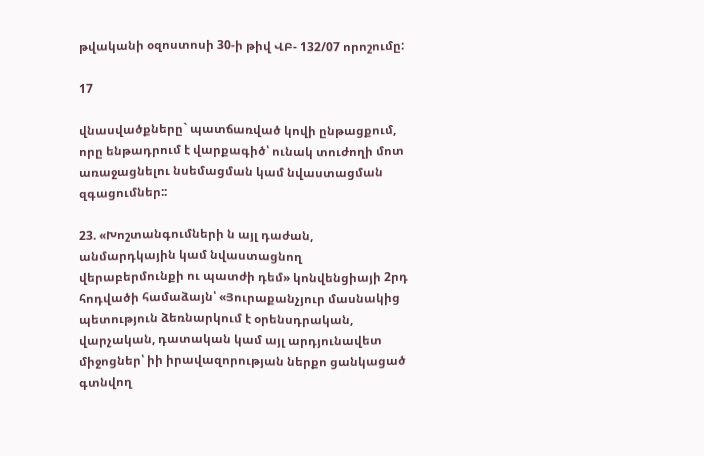թվականի օզոստոսի 30-ի թիվ ՎԲ- 132/07 որոշումը:

17

վնասվածքները` պատճառված կովի ընթացքում, որը ենթադրում է վարքագիծ՝ ունակ տուժողի մոտ առաջացնելու նսեմացման կամ նվաստացման զգացումներ::

23. «Խոշտանգումների ն այլ դաժան, անմարդկային կամ նվաստացնող վերաբերմունքի ու պատժի դեմ» կոնվենցիայի 2րդ հոդվածի համաձայն՝ «Յուրաքանչյուր մասնակից պետություն ձեռնարկում է օրենսդրական, վարչական, դատական կամ այլ արդյունավետ միջոցներ՝ իի իրավազորության ներքո ցանկացած գտնվող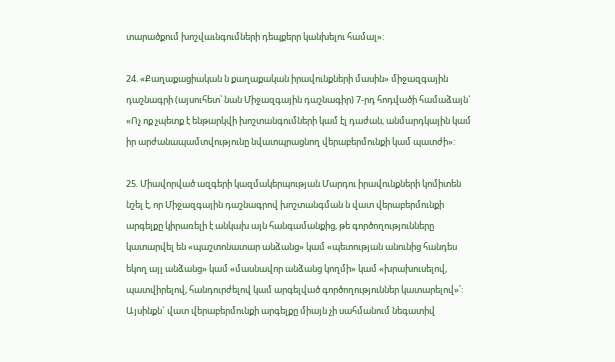տարածքում խոշվաւնգումների դեպքերր կանխելու համալ»:

24. «Քաղաքացիական ն քաղաքական իրավունքների մասին» միջազգային դաշնագրի (այսուհետ՝ նան Միջազգային դաշնագիր) 7-րդ հոդվածի համաձայն` «Ոչ ոք չպետք է ենթարկվի խոշտանգումների կամ էլ դաժան, անմարդկային կամ իր արժանապամտվությունը նվատպրացնող վերաբերմունքի կամ պատժի»:

25. Միավորված ազգերի կազմակերպության Մարդու իրավունքների կոմիտեն նշել է, որ Միջազգային դաշնագրով խոշտանգման ն վատ վերաբերմունքի արգելքը կիրառելի է անկախ այն հանգամանքից, թե գործողությունները կատարվել են «պաշտոնատար անձանց» կամ «պետության անունից հանդես եկող այլ անձանց» կամ «մասնավոր անձանց կողմի» կամ «խրախուսելով, պատվիրելով, հանդուրժելով կամ արգելված գործողություններ կատարելով»՛: Այսինքն` վատ վերաբերմունքի արգելքը միայն չի սահմանում նեգատիվ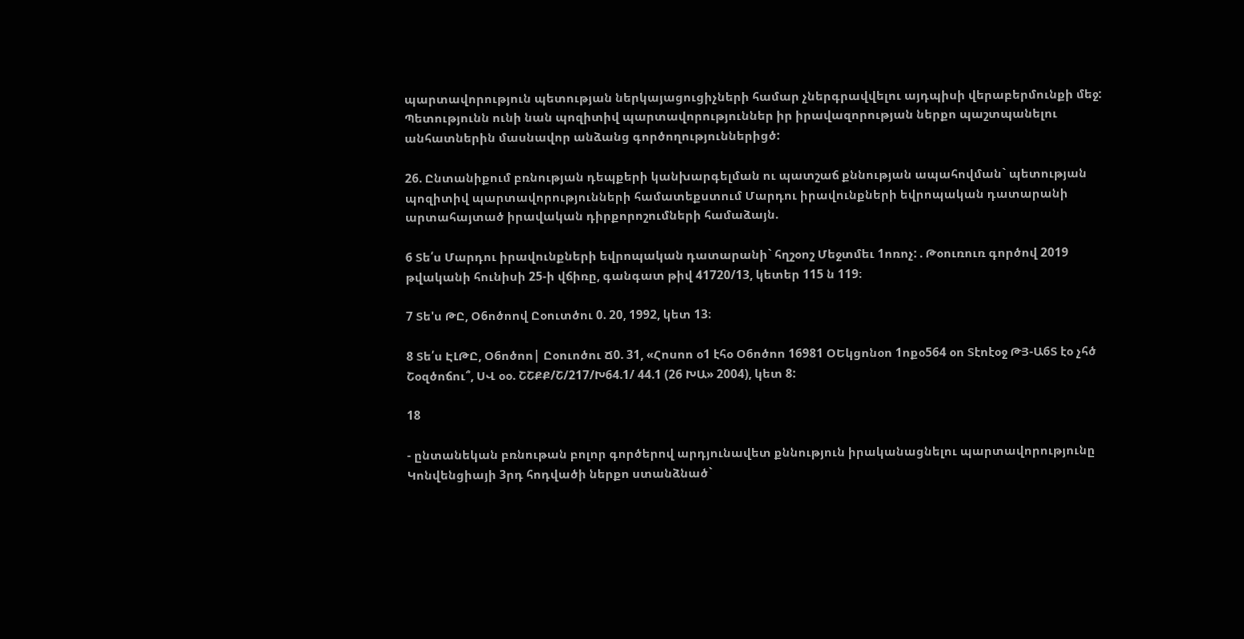պարտավորություն պետության ներկայացուցիչների համար չներգրավվելու այդպիսի վերաբերմունքի մեջ: Պետությունն ունի նան պոզիտիվ պարտավորություններ իր իրավազորության ներքո պաշտպանելու անհատներին մասնավոր անձանց գործողություններիցծ:

26. Ընտանիքում բռնության դեպքերի կանխարգելման ու պատշաճ քննության ապահովման` պետության պոզիտիվ պարտավորությունների համատեքստում Մարդու իրավունքների եվրոպական դատարանի արտահայտած իրավական դիրքորոշումների համաձայն.

6 Տե՛ս Մարդու իրավունքների եվրոպական դատարանի` հղշօոշ Մեջտմեւ 1ոռոչ: . Թօուռուռ գործով 2019 թվականի հունիսի 25-ի վճիռը, գանգատ թիվ 41720/13, կետեր 115 ն 119։

7 Տե'ս ԹԸ, Օ6ոծոով Ըօուտծու 0. 20, 1992, կետ 13։

8 Տե՛ս ԷԼԹԸ, Օ6ոծոո| Ըօուոծու Ճ0. 31, «Հոսոո օ1 էհօ Օ6ոծոո 16981 ՕԵկցոնօո 1ոքօ564 օո Տէոէօջ ԹՅ-Ա6Տ էօ չհծ Շօզծոճու՞, ՍՎ օօ. ՇՇՔՔ/Շ/217/Խ64.1/ 44.1 (26 ԽԱ» 2004), կետ 8:

18

- ընտանեկան բռնութան բոլոր գործերով արդյունավետ քննություն իրականացնելու պարտավորությունը Կոնվենցիայի 3րդ հոդվածի ներքո ստանձնած`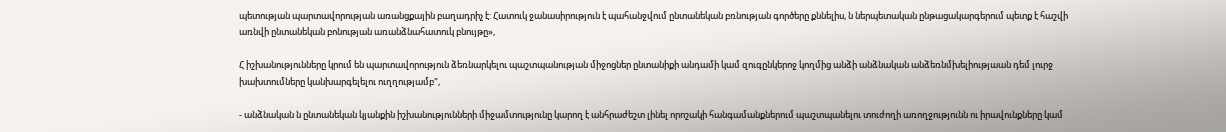պետության պարտավորության առանցքային բաղադրիչ է: Հատուկ ջանասիրություն է պահանջվում ընտանեկան բռնության գործերը քննելիս, ն ներպետական ընթացակարգերում պետք է հաշվի առնվի ընտանեկան բոնության առանձնահատուկ բնույթը»,

Հ իշխանությունները կրում են պարտավորություն ձեռնարկելու պաշտպանության միջոցներ ընտանիքի անդամի կամ զուգընկերոջ կողմից անձի անձնական անձեռնմխելիությաան դեմ լուրջ խախտումները կանխարգելելու ուղղությամբ",

- անձնական ն ընտանեկան կյանքին իշխանությունների միջամտությունը կարող է անհրաժեշտ լինել որոշակի հանգամանքներում պաշտպանելու տուժողի առողջությունն ու իրավունքները կամ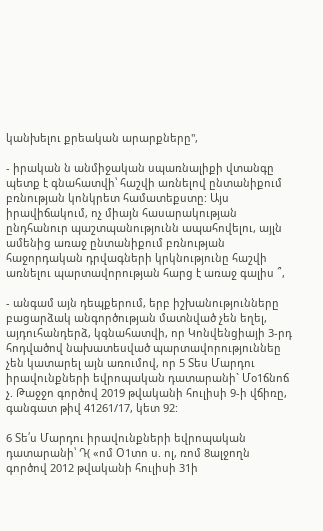կանխելու քրեական արարքները",

- իրական ն անմիջական սպառնալիքի վտանգը պետք է գնահատվի՝ հաշվի առնելով ընտանիքում բռնության կոնկրետ համատեքստը: Այս իրավիճակում, ոչ միայն հասարակության ընդհանուր պաշտպանությունն ապահովելու, այլն ամենից առաջ ընտանիքում բռնության հաջորդական դրվագների կրկնությունը հաշվի առնելու պարտավորության հարց է առաջ գալիս ՞,

- անգամ այն դեպքերում, երբ իշխանությունները բացարձակ անգործության մատնված չեն եղել, այդուհանդերձ, կգնահատվի, որ Կոնվենցիայի 3-րդ հոդվածով նախատեսված պարտավորություննեը չեն կատարել այն առումով, որ 5 Տես Մարդու իրավունքների եվրոպական դատարանի` Մօ1ճնոճ չ. Թաջջո գործով 2019 թվականի հուլիսի 9-ի վճիռը, գանգատ թիվ 41261/17, կետ 92:

6 Տե՛ս Մարդու իրավունքների եվրոպական դատարանի՝ Դ( «ոմ Օ1տո ս. ոլ, ռոմ 8ալջողն գործով 2012 թվականի հուլիսի 31ի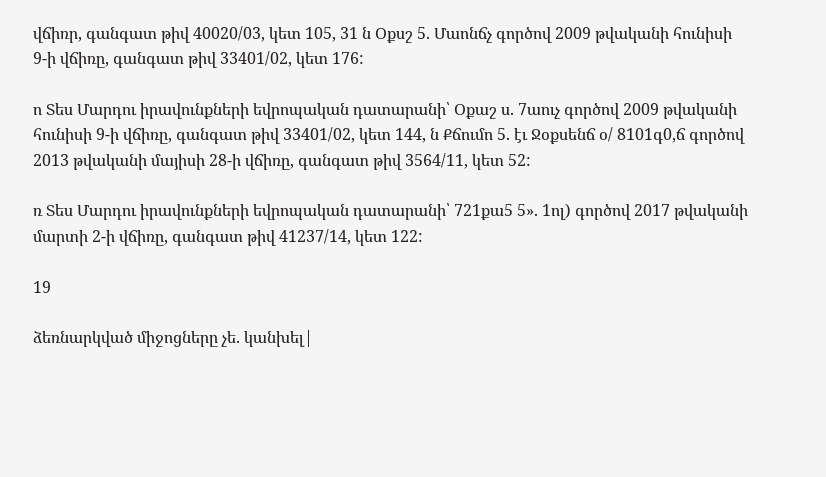վճիռր, գանգատ թիվ 40020/03, կետ 105, 31 ն Օքսշ 5. Մաոնճչ գործով 2009 թվականի հունիսի 9-ի վճիռը, գանգատ թիվ 33401/02, կետ 176:

ո Տես Մարդու իրավունքների եվրոպական դատարանի՝ Օքաշ ս. 7աուչ գործով 2009 թվականի հունիսի 9-ի վճիռը, գանգատ թիվ 33401/02, կետ 144, ն Քճումո 5. էւ Ջօքսենճ օ/ 8101գ0,ճ գործով 2013 թվականի մայիսի 28-ի վճիռը, գանգատ թիվ 3564/11, կետ 52:

ռ Տես Մարդու իրավունքների եվրոպական դատարանի՝ 721քա5 5». 1ոլ) գործով 2017 թվականի մարտի 2-ի վճիռը, գանգատ թիվ 41237/14, կետ 122:

19

ձեռնարկված միջոցները չե. կանխել|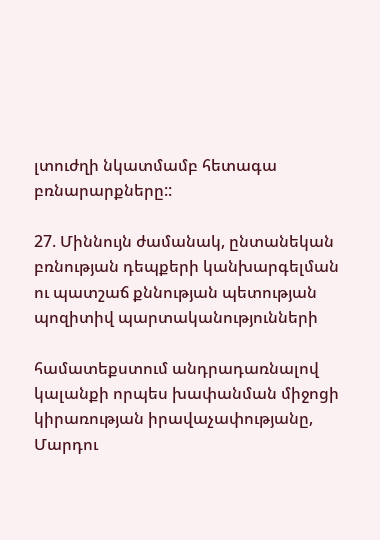լտուժղի նկատմամբ հետագա բռնարարքները::

27. Միննույն ժամանակ, ընտանեկան բռնության դեպքերի կանխարգելման ու պատշաճ քննության պետության պոզիտիվ պարտականությունների

համատեքստում անդրադառնալով կալանքի որպես խափանման միջոցի կիրառության իրավաչափությանը, Մարդու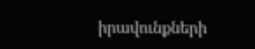իրավունքների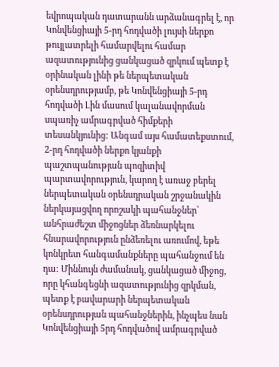եվրոպական դատարանն արձանագրել է, որ Կոնվենցիայի 5-րդ հոդվածի լույսի ներքո թույլատրելի համարվելու համար ազատությունից ցանկացած զրկում պետք է օրինական լինի թե ներպետական օրենսդրությամբ, թե Կոնվենցիայի 5-րդ հոդվածի Լին մասում կալանավորման սպառիչ ամրագրված հիմքերի տեսանկյունից: Անգամ այս համատեքստում, 2-րդ հոդվածի ներքո կյանքի պաշտպանության պոզիտիվ պարտավորություն, կարող է առաջ բերել ներպետական օրենսդրական շրջանակին ներկայացվող որոշակի պահանջներ՝ անհրաժեշտ միջոցներ ձեռնարկելու հնարավորություն ընձեռելու առումով, եթե կոնկրետ հանգամանքները պահանջում են դա: Միննույն ժամանակ, ցանկացած միջոց, որը կհանգեցնի ազատությունից զրկման, պետք է բավարարի ներպետական օրենսդրության պահանջներին, ինչպես նան Կոնվենցիայի 5րդ հոդվածով ամրագրված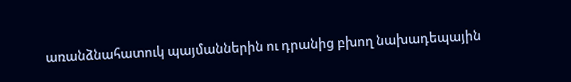առանձնահատուկ պայմաններին ու դրանից բխող նախադեպային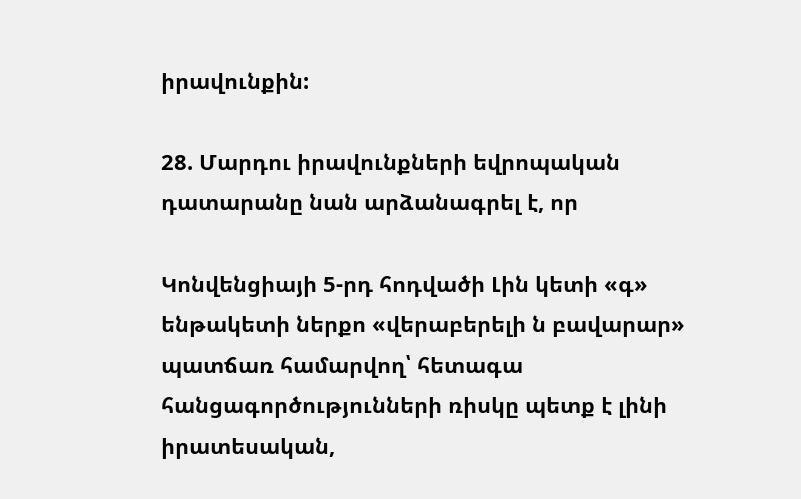իրավունքին:

28. Մարդու իրավունքների եվրոպական դատարանը նան արձանագրել է, որ

Կոնվենցիայի 5-րդ հոդվածի Լին կետի «գ» ենթակետի ներքո «վերաբերելի ն բավարար» պատճառ համարվող՝ հետագա հանցագործությունների ռիսկը պետք է լինի իրատեսական,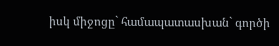իսկ միջոցը` համապատասխան` գործի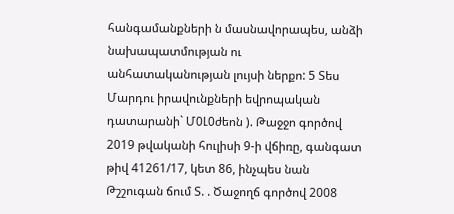հանգամանքների ն մասնավորապես, անձի նախապատմության ու անհատականության լույսի ներքո: 5 Տես Մարդու իրավունքների եվրոպական դատարանի` Մ0Լ0ժեոն ). Թաջջո գործով 2019 թվականի հուլիսի 9-ի վճիռը, գանգատ թիվ 41261/17, կետ 86, ինչպես նան Թշշուգան ճում Տ. . Ծաջողճ գործով 2008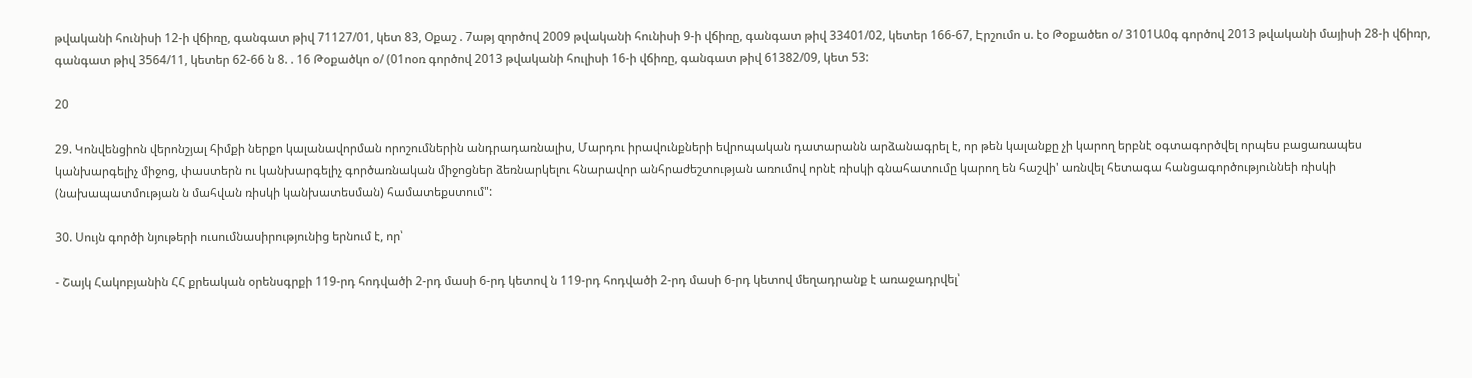թվականի հունիսի 12-ի վճիռը, գանգատ թիվ 71127/01, կետ 83, Օքաշ . 7աթյ զործով 2009 թվականի հունիսի 9-ի վճիռը, գանգատ թիվ 33401/02, կետեր 166-67, Էրշումո ս. էօ Թօքածեո օ/ 3101Ա0գ գործով 2013 թվականի մայիսի 28-ի վճիռր, գանգատ թիվ 3564/11, կետեր 62-66 ն 8. . 16 Թօքածկո օ/ (01ոօռ գործով 2013 թվականի հուլիսի 16-ի վճիռը, գանգատ թիվ 61382/09, կետ 53:

20

29. Կոնվենցիոն վերոնշյալ հիմքի ներքո կալանավորման որոշումներին անդրադառնալիս, Մարդու իրավունքների եվրոպական դատարանն արձանագրել է, որ թեն կալանքը չի կարող երբնէ օգտագործվել որպես բացառապես կանխարգելիչ միջոց, փաստերն ու կանխարգելիչ գործառնական միջոցներ ձեռնարկելու հնարավոր անհրաժեշտության առումով որնէ ռիսկի գնահատումը կարող են հաշվի' առնվել հետագա հանցագործություննեի ռիսկի (նախապատմության ն մահվան ռիսկի կանխատեսման) համատեքստում":

30. Սույն գործի նյութերի ուսումնասիրությունից երնում է, որ՝

- Շայկ Հակոբյանին ՀՀ քրեական օրենսգրքի 119-րդ հոդվածի 2-րդ մասի 6-րդ կետով ն 119-րդ հոդվածի 2-րդ մասի 6-րդ կետով մեղադրանք է առաջադրվել՝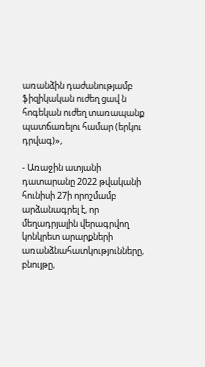առանձին դաժանությամբ ֆիզիկական ուժեղ ցավ ն հոգեկան ուժեղ տառապանք պատճառելու համար (երկու դրվագ)»,

- Առաջին ատյանի դատարանը 2022 թվականի հունիսի 27ի որոշմամբ արձանագրել է, որ մեղադրյալին վերագրվող կոնկրետ արարքների առանձնահատկությունները, բնույթը,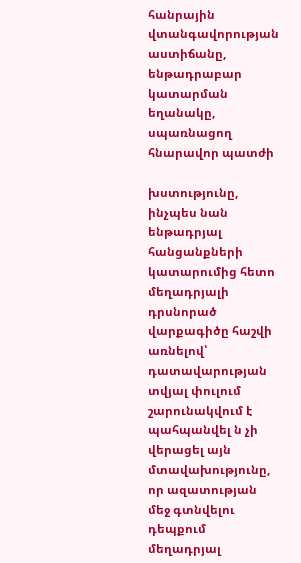հանրային վտանգավորության աստիճանը, ենթադրաբար կատարման եղանակը, սպառնացող հնարավոր պատժի

խստությունը, ինչպես նան ենթադրյալ հանցանքների կատարումից հետո մեղադրյալի դրսնորած վարքագիծը հաշվի առնելով՝ դատավարության տվյալ փուլում շարունակվում է պահպանվել ն չի վերացել այն մտավախությունը, որ ազատության մեջ գտնվելու դեպքում մեղադրյալ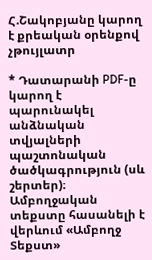Հ.Շակոբյանը կարող է քրեական օրենքով չթույլատր

* Դատարանի PDF-ը կարող է պարունակել անձնական տվյալների պաշտոնական ծածկագրություն (սև շերտեր)։ Ամբողջական տեքստը հասանելի է վերևում «Ամբողջ Տեքստ»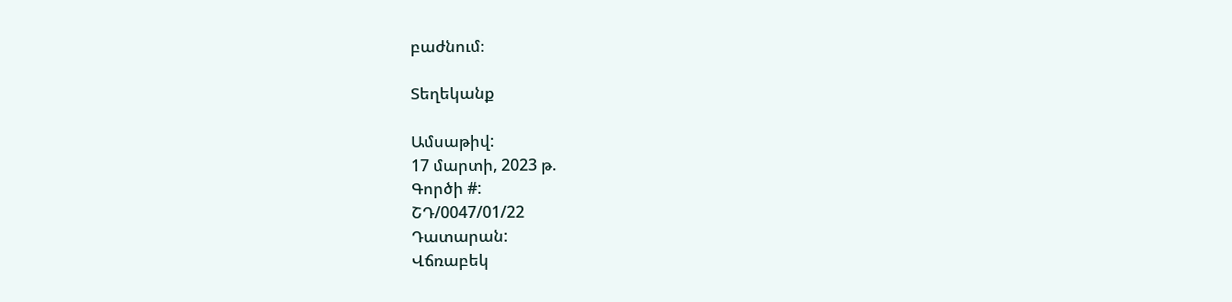բաժնում։

Տեղեկանք

Ամսաթիվ:
17 մարտի, 2023 թ.
Գործի #:
ՇԴ/0047/01/22
Դատարան:
Վճռաբեկ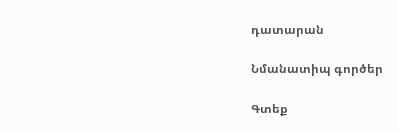դատարան

Նմանատիպ գործեր

Գտեք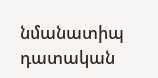նմանատիպ դատական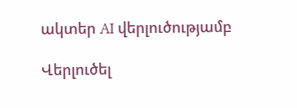ակտեր AI վերլուծությամբ

Վերլուծել